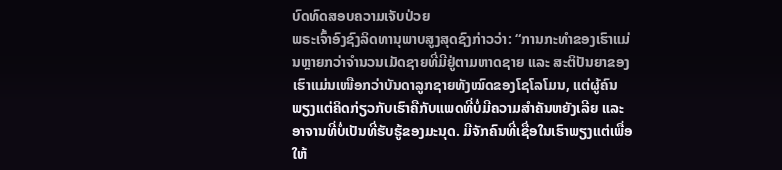ບົດທົດສອບຄວາມເຈັບປ່ວຍ
ພຣະເຈົ້າອົງຊົງລິດທານຸພາບສູງສຸດຊົງກ່າວວ່າ: “ການກະທຳຂອງເຮົາແມ່ນຫຼາຍກວ່າຈໍານວນເມັດຊາຍທີ່ມີຢູ່ຕາມຫາດຊາຍ ແລະ ສະຕິປັນຍາຂອງເຮົາແມ່ນເໜືອກວ່າບັນດາລູກຊາຍທັງໝົດຂອງໂຊໂລໂມນ, ແຕ່ຜູ້ຄົນພຽງແຕ່ຄິດກ່ຽວກັບເຮົາຄືກັບແພດທີ່ບໍ່ມີຄວາມສໍາຄັນຫຍັງເລີຍ ແລະ ອາຈານທີ່ບໍ່ເປັນທີ່ຮັບຮູ້ຂອງມະນຸດ. ມີຈັກຄົນທີ່ເຊື່ອໃນເຮົາພຽງແຕ່ເພື່ອໃຫ້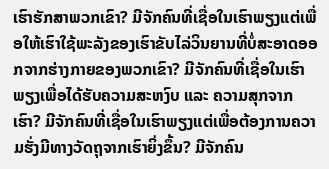ເຮົາຮັກສາພວກເຂົາ? ມີຈັກຄົນທີ່ເຊື່ອໃນເຮົາພຽງແຕ່ເພື່ອໃຫ້ເຮົາໃຊ້ພະລັງຂອງເຮົາຂັບໄລ່ວິນຍານທີ່ບໍ່ສະອາດອອກຈາກຮ່າງກາຍຂອງພວກເຂົາ? ມີຈັກຄົນທີ່ເຊື່ອໃນເຮົາພຽງເພື່ອໄດ້ຮັບຄວາມສະຫງົບ ແລະ ຄວາມສຸກຈາກເຮົາ? ມີຈັກຄົນທີ່ເຊື່ອໃນເຮົາພຽງແຕ່ເພື່ອຕ້ອງການຄວາມຮັ່ງມີທາງວັດຖຸຈາກເຮົາຍິ່ງຂຶ້ນ? ມີຈັກຄົນ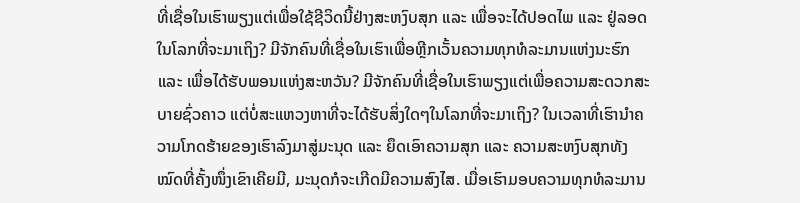ທີ່ເຊື່ອໃນເຮົາພຽງແຕ່ເພື່ອໃຊ້ຊີວິດນີ້ຢ່າງສະຫງົບສຸກ ແລະ ເພື່ອຈະໄດ້ປອດໄພ ແລະ ຢູ່ລອດ ໃນໂລກທີ່ຈະມາເຖິງ? ມີຈັກຄົນທີ່ເຊື່ອໃນເຮົາເພື່ອຫຼີກເວັ້ນຄວາມທຸກທໍລະມານແຫ່ງນະຮົກ ແລະ ເພື່ອໄດ້ຮັບພອນແຫ່ງສະຫວັນ? ມີຈັກຄົນທີ່ເຊື່ອໃນເຮົາພຽງແຕ່ເພື່ອຄວາມສະດວກສະບາຍຊົ່ວຄາວ ແຕ່ບໍ່ສະແຫວງຫາທີ່ຈະໄດ້ຮັບສິ່ງໃດໆໃນໂລກທີ່ຈະມາເຖິງ? ໃນເວລາທີ່ເຮົານຳຄວາມໂກດຮ້າຍຂອງເຮົາລົງມາສູ່ມະນຸດ ແລະ ຍຶດເອົາຄວາມສຸກ ແລະ ຄວາມສະຫງົບສຸກທັງໝົດທີ່ຄັ້ງໜຶ່ງເຂົາເຄີຍມີ, ມະນຸດກໍຈະເກີດມີຄວາມສົງໄສ. ເມື່ອເຮົາມອບຄວາມທຸກທໍລະມານ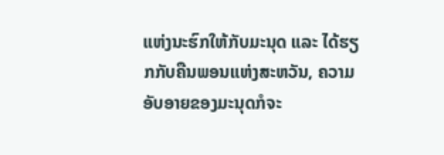ແຫ່ງນະຮົກໃຫ້ກັບມະນຸດ ແລະ ໄດ້ຮຽກກັບຄືນພອນແຫ່ງສະຫວັນ, ຄວາມອັບອາຍຂອງມະນຸດກໍຈະ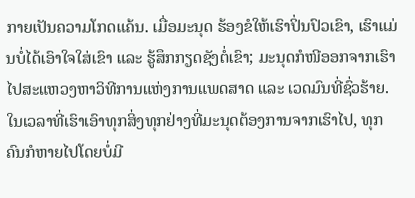ກາຍເປັນຄວາມໂກດແຄ້ນ. ເມື່ອມະນຸດ ຮ້ອງຂໍໃຫ້ເຮົາປິ່ນປົວເຂົາ, ເຮົາແມ່ນບໍ່ໄດ້ເອົາໃຈໃສ່ເຂົາ ແລະ ຮູ້ສຶກກຽດຊັງຕໍ່ເຂົາ; ມະນຸດກໍໜີອອກຈາກເຮົາໄປສະແຫວງຫາວິທີການແຫ່ງການແພດສາດ ແລະ ເວດມົນທີ່ຊົ່ວຮ້າຍ. ໃນເວລາທີ່ເຮົາເອົາທຸກສິ່ງທຸກຢ່າງທີ່ມະນຸດຕ້ອງການຈາກເຮົາໄປ, ທຸກຄົນກໍຫາຍໄປໂດຍບໍ່ມີ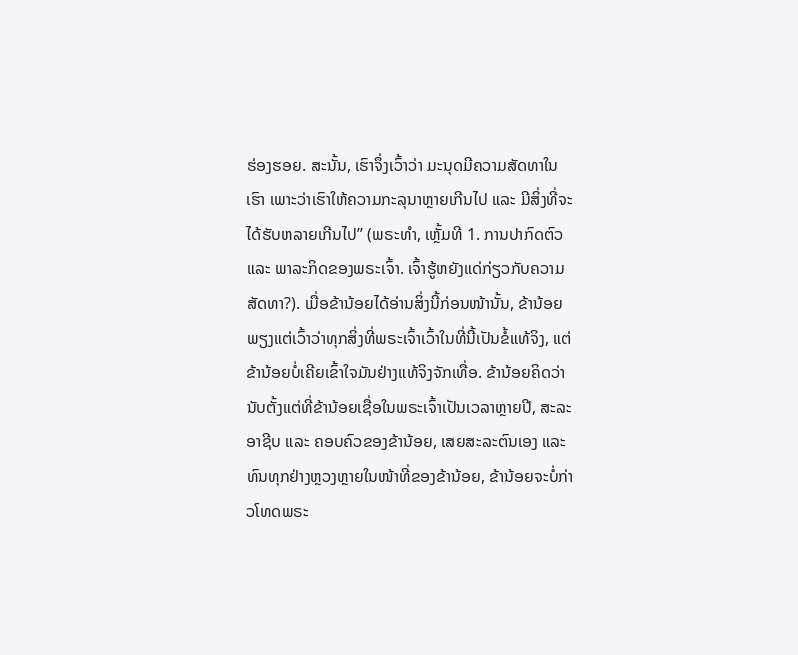ຮ່ອງຮອຍ. ສະນັ້ນ, ເຮົາຈຶ່ງເວົ້າວ່າ ມະນຸດມີຄວາມສັດທາໃນເຮົາ ເພາະວ່າເຮົາໃຫ້ຄວາມກະລຸນາຫຼາຍເກີນໄປ ແລະ ມີສິ່ງທີ່ຈະໄດ້ຮັບຫລາຍເກີນໄປ” (ພຣະທຳ, ເຫຼັ້ມທີ 1. ການປາກົດຕົວ ແລະ ພາລະກິດຂອງພຣະເຈົ້າ. ເຈົ້າຮູ້ຫຍັງແດ່ກ່ຽວກັບຄວາມສັດທາ?). ເມື່ອຂ້ານ້ອຍໄດ້ອ່ານສິ່ງນີ້ກ່ອນໜ້ານັ້ນ, ຂ້ານ້ອຍພຽງແຕ່ເວົ້າວ່າທຸກສິ່ງທີ່ພຣະເຈົ້າເວົ້າໃນທີ່ນີ້ເປັນຂໍ້ແທ້ຈິງ, ແຕ່ຂ້ານ້ອຍບໍ່ເຄີຍເຂົ້າໃຈມັນຢ່າງແທ້ຈິງຈັກເທື່ອ. ຂ້ານ້ອຍຄິດວ່າ ນັບຕັ້ງແຕ່ທີ່ຂ້ານ້ອຍເຊື່ອໃນພຣະເຈົ້າເປັນເວລາຫຼາຍປີ, ສະລະອາຊີບ ແລະ ຄອບຄົວຂອງຂ້ານ້ອຍ, ເສຍສະລະຕົນເອງ ແລະ ທົນທຸກຢ່າງຫຼວງຫຼາຍໃນໜ້າທີ່ຂອງຂ້ານ້ອຍ, ຂ້ານ້ອຍຈະບໍ່ກ່າວໂທດພຣະ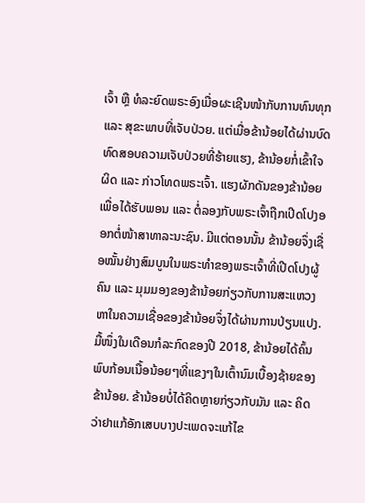ເຈົ້າ ຫຼື ທໍລະຍົດພຣະອົງເມື່ອຜະເຊີນໜ້າກັບການທົນທຸກ ແລະ ສຸຂະພາບທີ່ເຈັບປ່ວຍ. ແຕ່ເມື່ອຂ້ານ້ອຍໄດ້ຜ່ານບົດທົດສອບຄວາມເຈັບປ່ວຍທີ່ຮ້າຍແຮງ, ຂ້ານ້ອຍກໍ່ເຂົ້າໃຈຜິດ ແລະ ກ່າວໂທດພຣະເຈົ້າ. ແຮງຜັກດັນຂອງຂ້ານ້ອຍເພື່ອໄດ້ຮັບພອນ ແລະ ຕໍ່ລອງກັບພຣະເຈົ້າຖືກເປີດໂປງອອກຕໍ່ໜ້າສາທາລະນະຊົນ. ມີແຕ່ຕອນນັ້ນ ຂ້ານ້ອຍຈຶ່ງເຊື່ອໝັ້ນຢ່າງສົມບູນໃນພຣະທຳຂອງພຣະເຈົ້າທີ່ເປີດໂປງຜູ້ຄົນ ແລະ ມຸມມອງຂອງຂ້ານ້ອຍກ່ຽວກັບການສະແຫວງຫາໃນຄວາມເຊື່ອຂອງຂ້ານ້ອຍຈຶ່ງໄດ້ຜ່ານການປ່ຽນແປງ.
ມື້ໜຶ່ງໃນເດືອນກໍລະກົດຂອງປີ 2018, ຂ້ານ້ອຍໄດ້ຄົ້ນພົບກ້ອນເນື້ອນ້ອຍໆທີ່ແຂງໆໃນເຕົ້ານົມເບື້ອງຊ້າຍຂອງຂ້ານ້ອຍ. ຂ້ານ້ອຍບໍ່ໄດ້ຄິດຫຼາຍກ່ຽວກັບມັນ ແລະ ຄິດວ່າຢາແກ້ອັກເສບບາງປະເພດຈະແກ້ໄຂ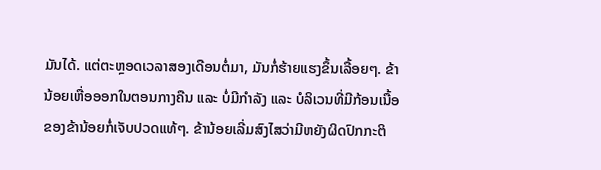ມັນໄດ້. ແຕ່ຕະຫຼອດເວລາສອງເດືອນຕໍ່ມາ, ມັນກໍ່ຮ້າຍແຮງຂຶ້ນເລື້ອຍໆ. ຂ້ານ້ອຍເຫື່ອອອກໃນຕອນກາງຄືນ ແລະ ບໍ່ມີກຳລັງ ແລະ ບໍລິເວນທີ່ມີກ້ອນເນື້ອຂອງຂ້ານ້ອຍກໍ່ເຈັບປວດແທ້ໆ. ຂ້ານ້ອຍເລີ່ມສົງໄສວ່າມີຫຍັງຜິດປົກກະຕິ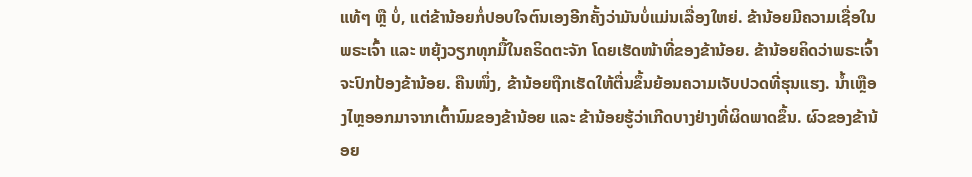ແທ້ໆ ຫຼື ບໍ່, ແຕ່ຂ້ານ້ອຍກໍ່ປອບໃຈຕົນເອງອີກຄັ້ງວ່າມັນບໍ່ແມ່ນເລື່ອງໃຫຍ່. ຂ້ານ້ອຍມີຄວາມເຊື່ອໃນພຣະເຈົ້າ ແລະ ຫຍຸ້ງວຽກທຸກມື້ໃນຄຣິດຕະຈັກ ໂດຍເຮັດໜ້າທີ່ຂອງຂ້ານ້ອຍ. ຂ້ານ້ອຍຄິດວ່າພຣະເຈົ້າຈະປົກປ້ອງຂ້ານ້ອຍ. ຄືນໜຶ່ງ, ຂ້ານ້ອຍຖືກເຮັດໃຫ້ຕື່ນຂຶ້ນຍ້ອນຄວາມເຈັບປວດທີ່ຮຸນແຮງ. ນໍ້າເຫຼືອງໄຫຼອອກມາຈາກເຕົ້ານົມຂອງຂ້ານ້ອຍ ແລະ ຂ້ານ້ອຍຮູ້ວ່າເກີດບາງຢ່າງທີ່ຜິດພາດຂຶ້ນ. ຜົວຂອງຂ້ານ້ອຍ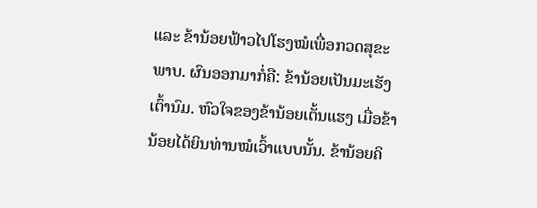ແລະ ຂ້ານ້ອຍຟ້າວໄປໂຮງໝໍເພື່ອກວດສຸຂະພາບ. ຜົນອອກມາກໍ່ຄື: ຂ້ານ້ອຍເປັນມະເຮັງເຕົ້ານົມ. ຫົວໃຈຂອງຂ້ານ້ອຍເຕັ້ນແຮງ ເມື່ອຂ້ານ້ອຍໄດ້ຍິນທ່ານໝໍເວົ້າແບບນັ້ນ. ຂ້ານ້ອຍຄິ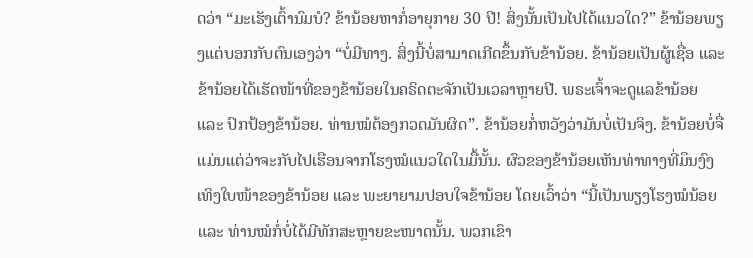ດວ່າ “ມະເຮັງເຕົ້ານົມບໍ? ຂ້ານ້ອຍຫາກໍ່ອາຍຸກາຍ 30 ປີ! ສິ່ງນັ້ນເປັນໄປໄດ້ແນວໃດ?” ຂ້ານ້ອຍພຽງແຕ່ບອກກັບຕົນເອງວ່າ “ບໍ່ມີທາງ. ສິ່ງນີ້ບໍ່ສາມາດເກີດຂຶ້ນກັບຂ້ານ້ອຍ. ຂ້ານ້ອຍເປັນຜູ້ເຊື່ອ ແລະ ຂ້ານ້ອຍໄດ້ເຮັດໜ້າທີ່ຂອງຂ້ານ້ອຍໃນຄຣິດຕະຈັກເປັນເວລາຫຼາຍປີ. ພຣະເຈົ້າຈະດູແລຂ້ານ້ອຍ ແລະ ປົກປ້ອງຂ້ານ້ອຍ. ທ່ານໝໍຕ້ອງກວດມັນຜິດ”. ຂ້ານ້ອຍກໍ່ຫວັງວ່າມັນບໍ່ເປັນຈິງ. ຂ້ານ້ອຍບໍ່ຈື່ແມ່ນແຕ່ວ່າຈະກັບໄປເຮືອນຈາກໂຮງໝໍແນວໃດໃນມື້ນັ້ນ. ຜົວຂອງຂ້ານ້ອຍເຫັນທ່າທາງທີ່ມຶນງົງເທິງໃບໜ້າຂອງຂ້ານ້ອຍ ແລະ ພະຍາຍາມປອບໃຈຂ້ານ້ອຍ ໂດຍເວົ້າວ່າ “ນີ້ເປັນພຽງໂຮງໝໍນ້ອຍ ແລະ ທ່ານໝໍກໍ່ບໍ່ໄດ້ມີທັກສະຫຼາຍຂະໜາດນັ້ນ. ພວກເຂົາ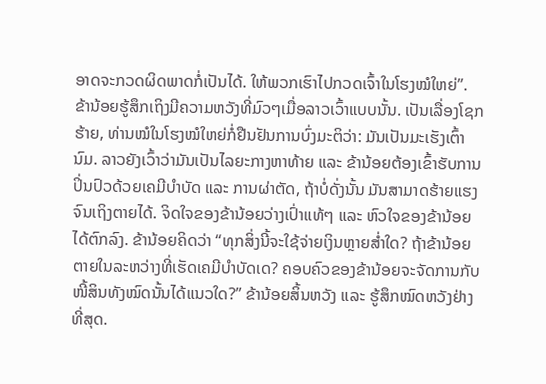ອາດຈະກວດຜິດພາດກໍ່ເປັນໄດ້. ໃຫ້ພວກເຮົາໄປກວດເຈົ້າໃນໂຮງໝໍໃຫຍ່”. ຂ້ານ້ອຍຮູ້ສຶກເຖິງມີຄວາມຫວັງທີ່ມົວໆເມື່ອລາວເວົ້າແບບນັ້ນ. ເປັນເລື່ອງໂຊກຮ້າຍ, ທ່ານໝໍໃນໂຮງໝໍໃຫຍ່ກໍ່ຢືນຢັນການບົ່ງມະຕິວ່າ: ມັນເປັນມະເຮັງເຕົ້ານົມ. ລາວຍັງເວົ້າວ່າມັນເປັນໄລຍະກາງຫາທ້າຍ ແລະ ຂ້ານ້ອຍຕ້ອງເຂົ້າຮັບການປິ່ນປົວດ້ວຍເຄມີບຳບັດ ແລະ ການຜ່າຕັດ, ຖ້າບໍ່ດັ່ງນັ້ນ ມັນສາມາດຮ້າຍແຮງຈົນເຖິງຕາຍໄດ້. ຈິດໃຈຂອງຂ້ານ້ອຍວ່າງເປົ່າແທ້ໆ ແລະ ຫົວໃຈຂອງຂ້ານ້ອຍໄດ້ຕົກລົງ. ຂ້ານ້ອຍຄິດວ່າ “ທຸກສິ່ງນີ້ຈະໃຊ້ຈ່າຍເງິນຫຼາຍສໍ່າໃດ? ຖ້າຂ້ານ້ອຍຕາຍໃນລະຫວ່າງທີ່ເຮັດເຄມີບຳບັດເດ? ຄອບຄົວຂອງຂ້ານ້ອຍຈະຈັດການກັບໜີ້ສິນທັງໝົດນັ້ນໄດ້ແນວໃດ?” ຂ້ານ້ອຍສິ້ນຫວັງ ແລະ ຮູ້ສຶກໝົດຫວັງຢ່າງທີ່ສຸດ.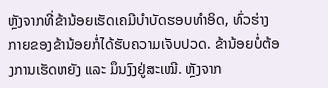ຫຼັງຈາກທີ່ຂ້ານ້ອຍເຮັດເຄມີບຳບັດຮອບທຳອິດ, ທົ່ວຮ່າງກາຍຂອງຂ້ານ້ອຍກໍ່ໄດ້ຮັບຄວາມເຈັບປວດ. ຂ້ານ້ອຍບໍ່ຕ້ອງການເຮັດຫຍັງ ແລະ ມຶນງົງຢູ່ສະເໝີ. ຫຼັງຈາກ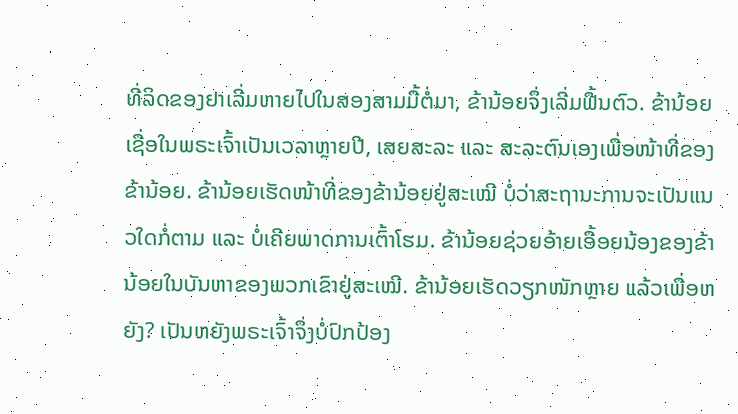ທີ່ລິດຂອງຢາເລີ່ມຫາຍໄປໃນສອງສາມມື້ຕໍ່ມາ, ຂ້ານ້ອຍຈຶ່ງເລີ່ມຟື້ນຕົວ. ຂ້ານ້ອຍເຊື່ອໃນພຣະເຈົ້າເປັນເວລາຫຼາຍປີ, ເສຍສະລະ ແລະ ສະລະຕົນເອງເພື່ອໜ້າທີ່ຂອງຂ້ານ້ອຍ. ຂ້ານ້ອຍເຮັດໜ້າທີ່ຂອງຂ້ານ້ອຍຢູ່ສະເໝີ ບໍ່ວ່າສະຖານະການຈະເປັນແນວໃດກໍ່ຕາມ ແລະ ບໍ່ເຄີຍພາດການເຕົ້າໂຮມ. ຂ້ານ້ອຍຊ່ວຍອ້າຍເອື້ອຍນ້ອງຂອງຂ້ານ້ອຍໃນບັນຫາຂອງພວກເຂົາຢູ່ສະເໝີ. ຂ້ານ້ອຍເຮັດວຽກໜັກຫຼາຍ ແລ້ວເພື່ອຫຍັງ? ເປັນຫຍັງພຣະເຈົ້າຈຶ່ງບໍ່ປົກປ້ອງ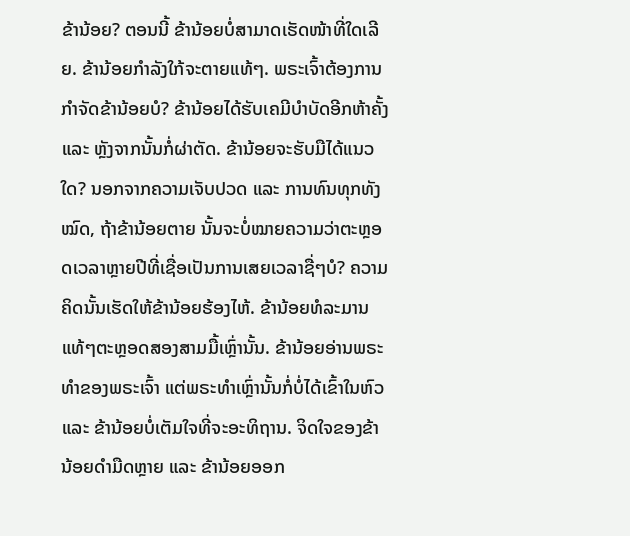ຂ້ານ້ອຍ? ຕອນນີ້ ຂ້ານ້ອຍບໍ່ສາມາດເຮັດໜ້າທີ່ໃດເລີຍ. ຂ້ານ້ອຍກຳລັງໃກ້ຈະຕາຍແທ້ໆ. ພຣະເຈົ້າຕ້ອງການກຳຈັດຂ້ານ້ອຍບໍ? ຂ້ານ້ອຍໄດ້ຮັບເຄມີບຳບັດອີກຫ້າຄັ້ງ ແລະ ຫຼັງຈາກນັ້ນກໍ່ຜ່າຕັດ. ຂ້ານ້ອຍຈະຮັບມືໄດ້ແນວໃດ? ນອກຈາກຄວາມເຈັບປວດ ແລະ ການທົນທຸກທັງໝົດ, ຖ້າຂ້ານ້ອຍຕາຍ ນັ້ນຈະບໍ່ໝາຍຄວາມວ່າຕະຫຼອດເວລາຫຼາຍປີທີ່ເຊື່ອເປັນການເສຍເວລາຊື່ໆບໍ? ຄວາມຄິດນັ້ນເຮັດໃຫ້ຂ້ານ້ອຍຮ້ອງໄຫ້. ຂ້ານ້ອຍທໍລະມານແທ້ໆຕະຫຼອດສອງສາມມື້ເຫຼົ່ານັ້ນ. ຂ້ານ້ອຍອ່ານພຣະທຳຂອງພຣະເຈົ້າ ແຕ່ພຣະທຳເຫຼົ່ານັ້ນກໍ່ບໍ່ໄດ້ເຂົ້າໃນຫົວ ແລະ ຂ້ານ້ອຍບໍ່ເຕັມໃຈທີ່ຈະອະທິຖານ. ຈິດໃຈຂອງຂ້ານ້ອຍດຳມືດຫຼາຍ ແລະ ຂ້ານ້ອຍອອກ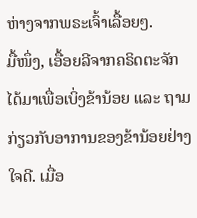ຫ່າງຈາກພຣະເຈົ້າເລື້ອຍໆ.
ມື້ໜຶ່ງ, ເອື້ອຍລີຈາກຄຣິດຕະຈັກໄດ້ມາເພື່ອເບິ່ງຂ້ານ້ອຍ ແລະ ຖາມກ່ຽວກັບອາການຂອງຂ້ານ້ອຍຢ່າງໃຈດີ. ເມື່ອ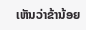ເຫັນວ່າຂ້ານ້ອຍ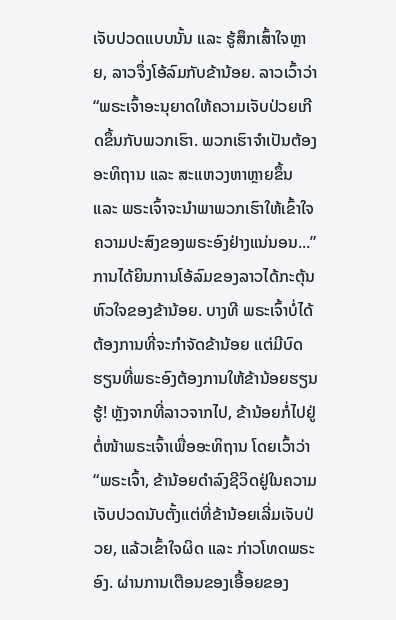ເຈັບປວດແບບນັ້ນ ແລະ ຮູ້ສຶກເສົ້າໃຈຫຼາຍ, ລາວຈຶ່ງໂອ້ລົມກັບຂ້ານ້ອຍ. ລາວເວົ້າວ່າ “ພຣະເຈົ້າອະນຸຍາດໃຫ້ຄວາມເຈັບປ່ວຍເກີດຂຶ້ນກັບພວກເຮົາ. ພວກເຮົາຈຳເປັນຕ້ອງອະທິຖານ ແລະ ສະແຫວງຫາຫຼາຍຂຶ້ນ ແລະ ພຣະເຈົ້າຈະນໍາພາພວກເຮົາໃຫ້ເຂົ້າໃຈຄວາມປະສົງຂອງພຣະອົງຢ່າງແນ່ນອນ...” ການໄດ້ຍິນການໂອ້ລົມຂອງລາວໄດ້ກະຕຸ້ນຫົວໃຈຂອງຂ້ານ້ອຍ. ບາງທີ ພຣະເຈົ້າບໍ່ໄດ້ຕ້ອງການທີ່ຈະກຳຈັດຂ້ານ້ອຍ ແຕ່ມີບົດຮຽນທີ່ພຣະອົງຕ້ອງການໃຫ້ຂ້ານ້ອຍຮຽນຮູ້! ຫຼັງຈາກທີ່ລາວຈາກໄປ, ຂ້ານ້ອຍກໍ່ໄປຢູ່ຕໍ່ໜ້າພຣະເຈົ້າເພື່ອອະທິຖານ ໂດຍເວົ້າວ່າ “ພຣະເຈົ້າ, ຂ້ານ້ອຍດຳລົງຊີວິດຢູ່ໃນຄວາມເຈັບປວດນັບຕັ້ງແຕ່ທີ່ຂ້ານ້ອຍເລີ່ມເຈັບປ່ວຍ, ແລ້ວເຂົ້າໃຈຜິດ ແລະ ກ່າວໂທດພຣະອົງ. ຜ່ານການເຕືອນຂອງເອື້ອຍຂອງ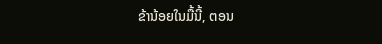ຂ້ານ້ອຍໃນມື້ນີ້, ຕອນ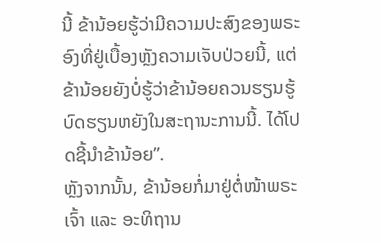ນີ້ ຂ້ານ້ອຍຮູ້ວ່າມີຄວາມປະສົງຂອງພຣະອົງທີ່ຢູ່ເບື້ອງຫຼັງຄວາມເຈັບປ່ວຍນີ້, ແຕ່ຂ້ານ້ອຍຍັງບໍ່ຮູ້ວ່າຂ້ານ້ອຍຄວນຮຽນຮູ້ບົດຮຽນຫຍັງໃນສະຖານະການນີ້. ໄດ້ໂປດຊີ້ນໍາຂ້ານ້ອຍ”.
ຫຼັງຈາກນັ້ນ, ຂ້ານ້ອຍກໍ່ມາຢູ່ຕໍ່ໜ້າພຣະເຈົ້າ ແລະ ອະທິຖານ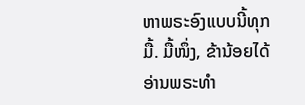ຫາພຣະອົງແບບນີ້ທຸກມື້. ມື້ໜຶ່ງ, ຂ້ານ້ອຍໄດ້ອ່ານພຣະທຳ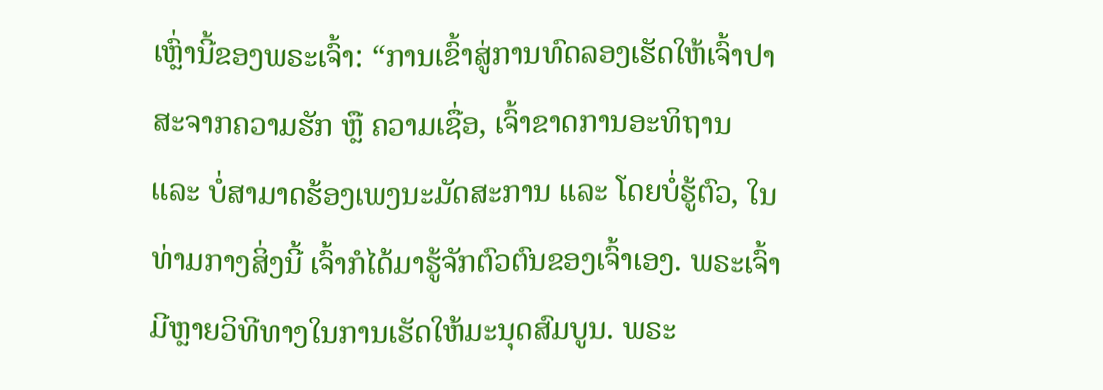ເຫຼົ່ານີ້ຂອງພຣະເຈົ້າ: “ການເຂົ້າສູ່ການທົດລອງເຮັດໃຫ້ເຈົ້າປາສະຈາກຄວາມຮັກ ຫຼື ຄວາມເຊື່ອ, ເຈົ້າຂາດການອະທິຖານ ແລະ ບໍ່ສາມາດຮ້ອງເພງນະມັດສະການ ແລະ ໂດຍບໍ່ຮູ້ຕົວ, ໃນທ່າມກາງສິ່ງນີ້ ເຈົ້າກໍໄດ້ມາຮູ້ຈັກຕົວຕົນຂອງເຈົ້າເອງ. ພຣະເຈົ້າມີຫຼາຍວິທີທາງໃນການເຮັດໃຫ້ມະນຸດສົມບູນ. ພຣະ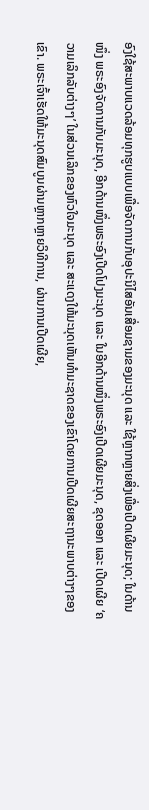ອົງໃຊ້ສະພາບແວດລ້ອມທຸກຮູບແບບເພື່ອຈັດການກັບອຸປະນິໄສອັນເສື່ອມຊາມຂອງມະນຸດ ແລະ ໃຊ້ຫຼາກຫຼາຍສິ່ງເພື່ອເປີດເຜີຍມະນຸດ; ໃນດ້ານໜຶ່ງ ພຣະອົງຈັດການກັບມະນຸດ, ອີກດ້ານໜຶ່ງພຣະອົງເປີດໂປງມະນຸດ ແລະ ໃນອີກດ້ານໜຶ່ງພຣະອົງເປີດເຜີຍມະນຸດ, ຂຸດອອກ ແລະ ເປີດເຜີຍ ‘ຄວາມເລິກລັບຕ່າງໆ’ ໃນສ່ວນເລິກຂອງຫົວໃຈມະນຸດ ແລະ ສະແດງໃຫ້ມະນຸດເຫັນທຳມະຊາດຂອງເຂົາໂດຍການເປີດເຜີຍສະຖານະພາບຕ່າງໆຂອງເຂົາ. ພຣະເຈົ້າເຮັດໃຫ້ມະນຸດສົມບູນຜ່ານຫຼາກຫຼາຍວິທີການ, ຜ່ານການເປີດເຜີຍ,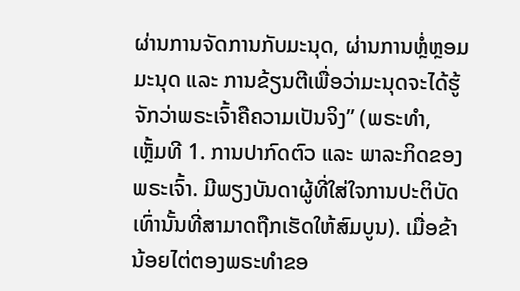ຜ່ານການຈັດການກັບມະນຸດ, ຜ່ານການຫຼໍ່ຫຼອມມະນຸດ ແລະ ການຂ້ຽນຕີເພື່ອວ່າມະນຸດຈະໄດ້ຮູ້ຈັກວ່າພຣະເຈົ້າຄືຄວາມເປັນຈິງ” (ພຣະທຳ, ເຫຼັ້ມທີ 1. ການປາກົດຕົວ ແລະ ພາລະກິດຂອງພຣະເຈົ້າ. ມີພຽງບັນດາຜູ້ທີ່ໃສ່ໃຈການປະຕິບັດເທົ່ານັ້ນທີ່ສາມາດຖືກເຮັດໃຫ້ສົມບູນ). ເມື່ອຂ້ານ້ອຍໄຕ່ຕອງພຣະທຳຂອ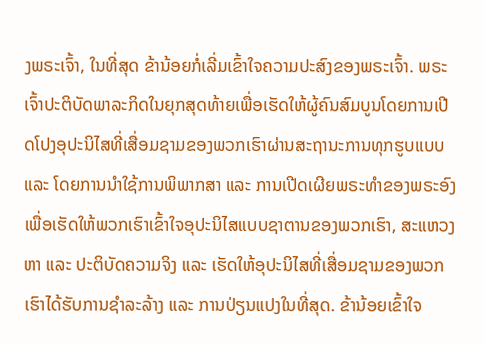ງພຣະເຈົ້າ, ໃນທີ່ສຸດ ຂ້ານ້ອຍກໍ່ເລີ່ມເຂົ້າໃຈຄວາມປະສົງຂອງພຣະເຈົ້າ. ພຣະເຈົ້າປະຕິບັດພາລະກິດໃນຍຸກສຸດທ້າຍເພື່ອເຮັດໃຫ້ຜູ້ຄົນສົມບູນໂດຍການເປີດໂປງອຸປະນິໄສທີ່ເສື່ອມຊາມຂອງພວກເຮົາຜ່ານສະຖານະການທຸກຮູບແບບ ແລະ ໂດຍການນໍາໃຊ້ການພິພາກສາ ແລະ ການເປີດເຜີຍພຣະທຳຂອງພຣະອົງເພື່ອເຮັດໃຫ້ພວກເຮົາເຂົ້າໃຈອຸປະນິໄສແບບຊາຕານຂອງພວກເຮົາ, ສະແຫວງຫາ ແລະ ປະຕິບັດຄວາມຈິງ ແລະ ເຮັດໃຫ້ອຸປະນິໄສທີ່ເສື່ອມຊາມຂອງພວກເຮົາໄດ້ຮັບການຊໍາລະລ້າງ ແລະ ການປ່ຽນແປງໃນທີ່ສຸດ. ຂ້ານ້ອຍເຂົ້າໃຈ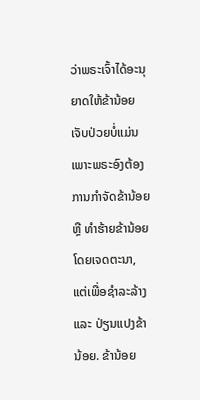ວ່າພຣະເຈົ້າໄດ້ອະນຸຍາດໃຫ້ຂ້ານ້ອຍເຈັບປ່ວຍບໍ່ແມ່ນເພາະພຣະອົງຕ້ອງການກຳຈັດຂ້ານ້ອຍ ຫຼື ທຳຮ້າຍຂ້ານ້ອຍໂດຍເຈດຕະນາ, ແຕ່ເພື່ອຊໍາລະລ້າງ ແລະ ປ່ຽນແປງຂ້ານ້ອຍ. ຂ້ານ້ອຍ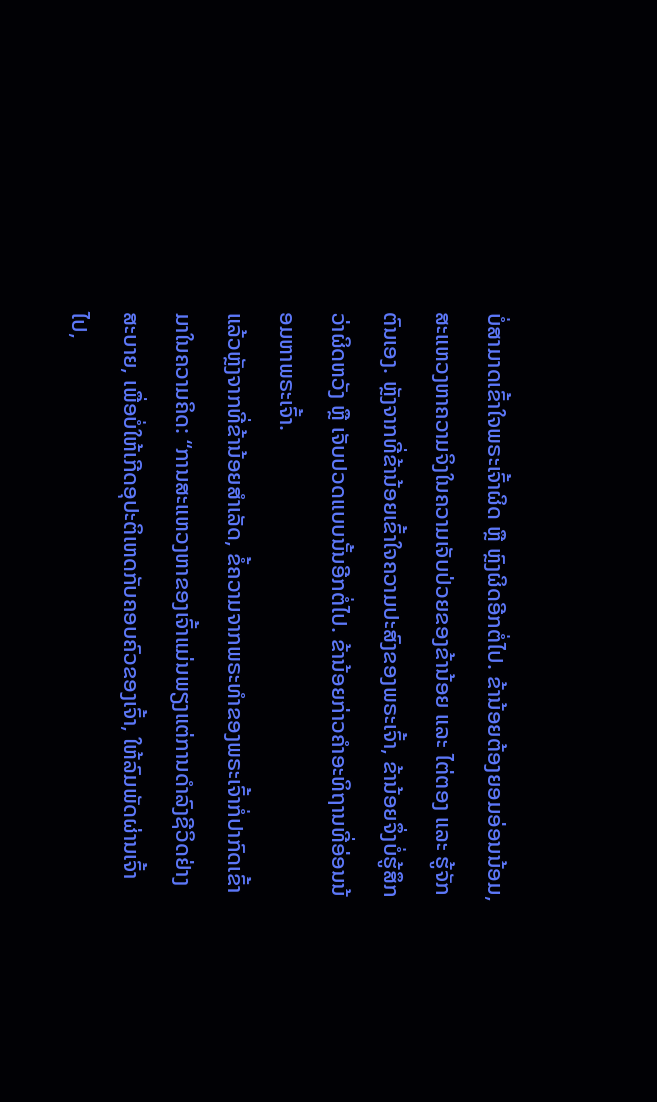ບໍ່ສາມາດເຂົ້າໃຈພຣະເຈົ້າຜິດ ຫຼື ຫຼົງຜິດອີກຕໍ່ໄປ. ຂ້ານ້ອຍຕ້ອງຍອມອ່ອນນ້ອມ, ສະແຫວງຫາຄວາມຈິງໃນຄວາມເຈັບປ່ວຍຂອງຂ້ານ້ອຍ ແລະ ໄຕ່ຕອງ ແລະ ຮູ້ຈັກຕົນເອງ. ຫຼັງຈາກທີ່ຂ້ານ້ອຍເຂົ້າໃຈຄວາມປະສົງຂອງພຣະເຈົ້າ, ຂ້ານ້ອຍຈຶ່ງບໍ່ຮູ້ສຶກວ່າຜິດຫວັງ ຫຼື ເຈັບປວດແບບນັ້ນອີກຕໍ່ໄປ. ຂ້ານ້ອຍກ່າວຄຳອະທິຖານທີ່ອ່ອນນ້ອມຫາພຣະເຈົ້າ.
ແລ້ວຫຼັງຈາກທີ່ຂ້ານ້ອຍສຳເລັດ, ຂໍ້ຄວາມຈາກພຣະທຳຂອງພຣະເຈົ້າກໍ່ປາກົດເຂົ້າມາໃນຄວາມຄິດ: “ການສະແຫວງຫາຂອງເຈົ້າແມ່ນພຽງແຕ່ການດຳລົງຊີວິດຢ່າງສະບາຍ, ເພື່ອບໍ່ໃຫ້ເກີດອຸປະຕິເຫດກັບຄອບຄົວຂອງເຈົ້າ, ໃຫ້ລົມພັດຜ່ານເຈົ້າໄປ,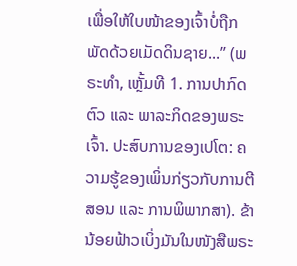ເພື່ອໃຫ້ໃບໜ້າຂອງເຈົ້າບໍ່ຖືກພັດດ້ວຍເມັດດິນຊາຍ...” (ພຣະທຳ, ເຫຼັ້ມທີ 1. ການປາກົດຕົວ ແລະ ພາລະກິດຂອງພຣະເຈົ້າ. ປະສົບການຂອງເປໂຕ: ຄວາມຮູ້ຂອງເພິ່ນກ່ຽວກັບການຕີສອນ ແລະ ການພິພາກສາ). ຂ້ານ້ອຍຟ້າວເບິ່ງມັນໃນໜັງສືພຣະ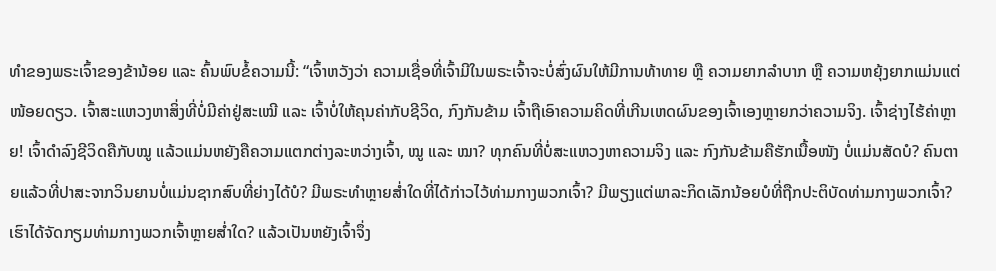ທຳຂອງພຣະເຈົ້າຂອງຂ້ານ້ອຍ ແລະ ຄົ້ນພົບຂໍ້ຄວາມນີ້: “ເຈົ້າຫວັງວ່າ ຄວາມເຊື່ອທີ່ເຈົ້າມີໃນພຣະເຈົ້າຈະບໍ່ສົ່ງຜົນໃຫ້ມີການທ້າທາຍ ຫຼື ຄວາມຍາກລໍາບາກ ຫຼື ຄວາມຫຍຸ້ງຍາກແມ່ນແຕ່ໜ້ອຍດຽວ. ເຈົ້າສະແຫວງຫາສິ່ງທີ່ບໍ່ມີຄ່າຢູ່ສະເໝີ ແລະ ເຈົ້າບໍ່ໃຫ້ຄຸນຄ່າກັບຊີວິດ, ກົງກັນຂ້າມ ເຈົ້າຖືເອົາຄວາມຄິດທີ່ເກີນເຫດຜົນຂອງເຈົ້າເອງຫຼາຍກວ່າຄວາມຈິງ. ເຈົ້າຊ່າງໄຮ້ຄ່າຫຼາຍ! ເຈົ້າດຳລົງຊີວິດຄືກັບໝູ ແລ້ວແມ່ນຫຍັງຄືຄວາມແຕກຕ່າງລະຫວ່າງເຈົ້າ, ໝູ ແລະ ໝາ? ທຸກຄົນທີ່ບໍ່ສະແຫວງຫາຄວາມຈິງ ແລະ ກົງກັນຂ້າມຄືຮັກເນື້ອໜັງ ບໍ່ແມ່ນສັດບໍ? ຄົນຕາຍແລ້ວທີ່ປາສະຈາກວິນຍານບໍ່ແມ່ນຊາກສົບທີ່ຍ່າງໄດ້ບໍ? ມີພຣະທຳຫຼາຍສໍ່າໃດທີ່ໄດ້ກ່າວໄວ້ທ່າມກາງພວກເຈົ້າ? ມີພຽງແຕ່ພາລະກິດເລັກນ້ອຍບໍທີ່ຖືກປະຕິບັດທ່າມກາງພວກເຈົ້າ? ເຮົາໄດ້ຈັດກຽມທ່າມກາງພວກເຈົ້າຫຼາຍສໍ່າໃດ? ແລ້ວເປັນຫຍັງເຈົ້າຈຶ່ງ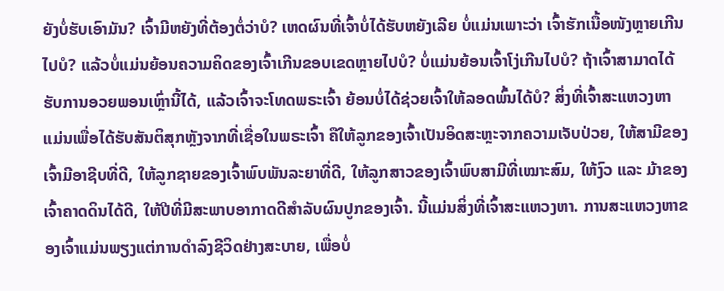ຍັງບໍ່ຮັບເອົາມັນ? ເຈົ້າມີຫຍັງທີ່ຕ້ອງຕໍ່ວ່າບໍ? ເຫດຜົນທີ່ເຈົ້າບໍ່ໄດ້ຮັບຫຍັງເລີຍ ບໍ່ແມ່ນເພາະວ່າ ເຈົ້າຮັກເນື້ອໜັງຫຼາຍເກີນໄປບໍ? ແລ້ວບໍ່ແມ່ນຍ້ອນຄວາມຄິດຂອງເຈົ້າເກີນຂອບເຂດຫຼາຍໄປບໍ? ບໍ່ແມ່ນຍ້ອນເຈົ້າໂງ່ເກີນໄປບໍ? ຖ້າເຈົ້າສາມາດໄດ້ຮັບການອວຍພອນເຫຼົ່ານີ້ໄດ້, ແລ້ວເຈົ້າຈະໂທດພຣະເຈົ້າ ຍ້ອນບໍ່ໄດ້ຊ່ວຍເຈົ້າໃຫ້ລອດພົ້ນໄດ້ບໍ? ສິ່ງທີ່ເຈົ້າສະແຫວງຫາແມ່ນເພື່ອໄດ້ຮັບສັນຕິສຸກຫຼັງຈາກທີ່ເຊື່ອໃນພຣະເຈົ້າ ຄືໃຫ້ລູກຂອງເຈົ້າເປັນອິດສະຫຼະຈາກຄວາມເຈັບປ່ວຍ, ໃຫ້ສາມີຂອງເຈົ້າມີອາຊີບທີ່ດີ, ໃຫ້ລູກຊາຍຂອງເຈົ້າພົບພັນລະຍາທີ່ດີ, ໃຫ້ລູກສາວຂອງເຈົ້າພົບສາມີທີ່ເໝາະສົມ, ໃຫ້ງົວ ແລະ ມ້າຂອງເຈົ້າຄາດດິນໄດ້ດີ, ໃຫ້ປີທີ່ມີສະພາບອາກາດດີສຳລັບຜົນປູກຂອງເຈົ້າ. ນີ້ແມ່ນສິ່ງທີ່ເຈົ້າສະແຫວງຫາ. ການສະແຫວງຫາຂອງເຈົ້າແມ່ນພຽງແຕ່ການດຳລົງຊີວິດຢ່າງສະບາຍ, ເພື່ອບໍ່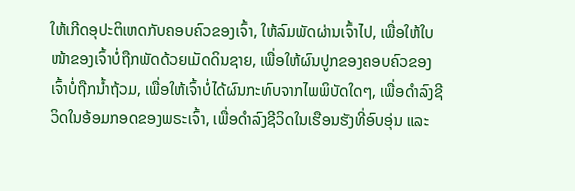ໃຫ້ເກີດອຸປະຕິເຫດກັບຄອບຄົວຂອງເຈົ້າ, ໃຫ້ລົມພັດຜ່ານເຈົ້າໄປ, ເພື່ອໃຫ້ໃບໜ້າຂອງເຈົ້າບໍ່ຖືກພັດດ້ວຍເມັດດິນຊາຍ, ເພື່ອໃຫ້ຜົນປູກຂອງຄອບຄົວຂອງເຈົ້າບໍ່ຖືກນໍ້າຖ້ວມ, ເພື່ອໃຫ້ເຈົ້າບໍ່ໄດ້ຜົນກະທົບຈາກໄພພິບັດໃດໆ, ເພື່ອດຳລົງຊີວິດໃນອ້ອມກອດຂອງພຣະເຈົ້າ, ເພື່ອດຳລົງຊີວິດໃນເຮືອນຮັງທີ່ອົບອຸ່ນ ແລະ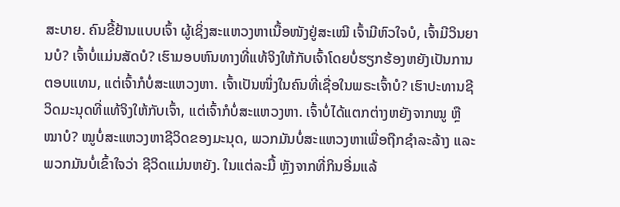ສະບາຍ. ຄົນຂີ້ຢ້ານແບບເຈົ້າ ຜູ້ເຊິ່ງສະແຫວງຫາເນື້ອໜັງຢູ່ສະເໝີ ເຈົ້າມີຫົວໃຈບໍ, ເຈົ້າມີວິນຍານບໍ? ເຈົ້າບໍ່ແມ່ນສັດບໍ? ເຮົາມອບຫົນທາງທີ່ແທ້ຈິງໃຫ້ກັບເຈົ້າໂດຍບໍ່ຮຽກຮ້ອງຫຍັງເປັນການຕອບແທນ, ແຕ່ເຈົ້າກໍບໍ່ສະແຫວງຫາ. ເຈົ້າເປັນໜຶ່ງໃນຄົນທີ່ເຊື່ອໃນພຣະເຈົ້າບໍ? ເຮົາປະທານຊີວິດມະນຸດທີ່ແທ້ຈິງໃຫ້ກັບເຈົ້າ, ແຕ່ເຈົ້າກໍບໍ່ສະແຫວງຫາ. ເຈົ້າບໍ່ໄດ້ແຕກຕ່າງຫຍັງຈາກໝູ ຫຼື ໝາບໍ? ໝູບໍ່ສະແຫວງຫາຊີວິດຂອງມະນຸດ, ພວກມັນບໍ່ສະແຫວງຫາເພື່ອຖືກຊໍາລະລ້າງ ແລະ ພວກມັນບໍ່ເຂົ້າໃຈວ່າ ຊີວິດແມ່ນຫຍັງ. ໃນແຕ່ລະມື້ ຫຼັງຈາກທີ່ກິນອີ່ມແລ້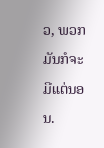ວ, ພວກມັນກໍຈະມີແຕ່ນອນ.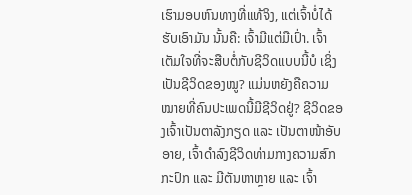ເຮົາມອບຫົນທາງທີ່ແທ້ຈິງ, ແຕ່ເຈົ້າບໍ່ໄດ້ຮັບເອົາມັນ ນັ້ນຄື: ເຈົ້າມີແຕ່ມືເປົ່າ. ເຈົ້າເຕັມໃຈທີ່ຈະສືບຕໍ່ກັບຊີວິດແບບນີ້ບໍ ເຊິ່ງເປັນຊີວິດຂອງໝູ? ແມ່ນຫຍັງຄືຄວາມໝາຍທີ່ຄົນປະເພດນີ້ມີຊີວິດຢູ່? ຊີວິດຂອງເຈົ້າເປັນຕາລັງກຽດ ແລະ ເປັນຕາໜ້າອັບອາຍ, ເຈົ້າດຳລົງຊີວິດທ່າມກາງຄວາມສົກກະປົກ ແລະ ມີຕັນຫາຫຼາຍ ແລະ ເຈົ້າ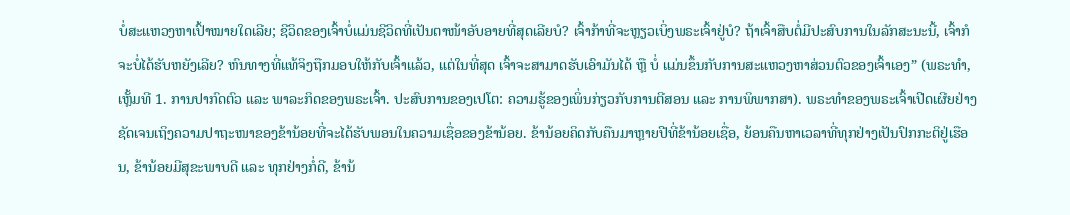ບໍ່ສະແຫວງຫາເປົ້າໝາຍໃດເລີຍ; ຊີວິດຂອງເຈົ້າບໍ່ແມ່ນຊີວິດທີ່ເປັນຕາໜ້າອັບອາຍທີ່ສຸດເລີຍບໍ? ເຈົ້າກ້າທີ່ຈະຫຼຽວເບິ່ງພຣະເຈົ້າຢູ່ບໍ? ຖ້າເຈົ້າສືບຕໍ່ມີປະສົບການໃນລັກສະນະນີ້, ເຈົ້າກໍຈະບໍ່ໄດ້ຮັບຫຍັງເລີຍ? ຫົນທາງທີ່ແທ້ຈິງຖືກມອບໃຫ້ກັບເຈົ້າແລ້ວ, ແຕ່ໃນທີ່ສຸດ ເຈົ້າຈະສາມາດຮັບເອົາມັນໄດ້ ຫຼື ບໍ່ ແມ່ນຂຶ້ນກັບການສະແຫວງຫາສ່ວນຕົວຂອງເຈົ້າເອງ” (ພຣະທຳ, ເຫຼັ້ມທີ 1. ການປາກົດຕົວ ແລະ ພາລະກິດຂອງພຣະເຈົ້າ. ປະສົບການຂອງເປໂຕ: ຄວາມຮູ້ຂອງເພິ່ນກ່ຽວກັບການຕີສອນ ແລະ ການພິພາກສາ). ພຣະທຳຂອງພຣະເຈົ້າເປີດເຜີຍຢ່າງຊັດເຈນເຖິງຄວາມປາຖະໜາຂອງຂ້ານ້ອຍທີ່ຈະໄດ້ຮັບພອນໃນຄວາມເຊື່ອຂອງຂ້ານ້ອຍ. ຂ້ານ້ອຍຄິດກັບຄືນມາຫຼາຍປີທີ່ຂ້ານ້ອຍເຊື່ອ, ຍ້ອນຄືນຫາເວລາທີ່ທຸກຢ່າງເປັນປົກກະຕິຢູ່ເຮືອນ, ຂ້ານ້ອຍມີສຸຂະພາບດີ ແລະ ທຸກຢ່າງກໍ່ດີ, ຂ້ານ້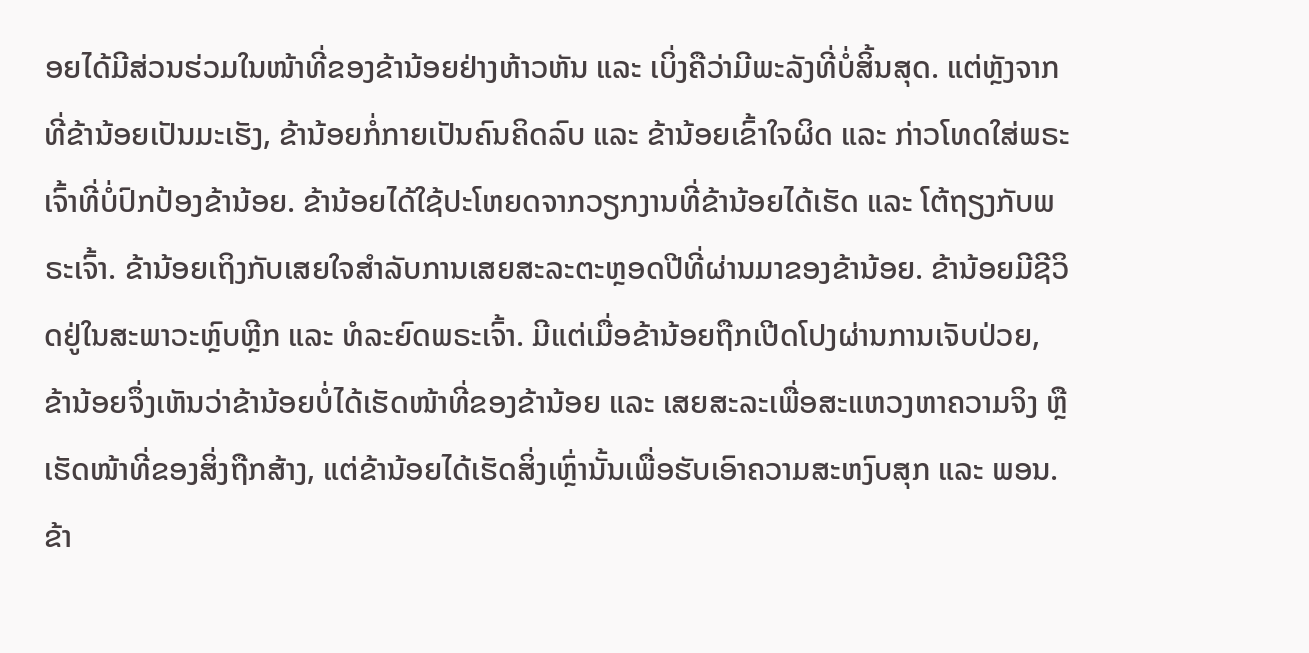ອຍໄດ້ມີສ່ວນຮ່ວມໃນໜ້າທີ່ຂອງຂ້ານ້ອຍຢ່າງຫ້າວຫັນ ແລະ ເບິ່ງຄືວ່າມີພະລັງທີ່ບໍ່ສິ້ນສຸດ. ແຕ່ຫຼັງຈາກທີ່ຂ້ານ້ອຍເປັນມະເຮັງ, ຂ້ານ້ອຍກໍ່ກາຍເປັນຄົນຄິດລົບ ແລະ ຂ້ານ້ອຍເຂົ້າໃຈຜິດ ແລະ ກ່າວໂທດໃສ່ພຣະເຈົ້າທີ່ບໍ່ປົກປ້ອງຂ້ານ້ອຍ. ຂ້ານ້ອຍໄດ້ໃຊ້ປະໂຫຍດຈາກວຽກງານທີ່ຂ້ານ້ອຍໄດ້ເຮັດ ແລະ ໂຕ້ຖຽງກັບພຣະເຈົ້າ. ຂ້ານ້ອຍເຖິງກັບເສຍໃຈສຳລັບການເສຍສະລະຕະຫຼອດປີທີ່ຜ່ານມາຂອງຂ້ານ້ອຍ. ຂ້ານ້ອຍມີຊີວິດຢູ່ໃນສະພາວະຫຼົບຫຼີກ ແລະ ທໍລະຍົດພຣະເຈົ້າ. ມີແຕ່ເມື່ອຂ້ານ້ອຍຖືກເປີດໂປງຜ່ານການເຈັບປ່ວຍ, ຂ້ານ້ອຍຈຶ່ງເຫັນວ່າຂ້ານ້ອຍບໍ່ໄດ້ເຮັດໜ້າທີ່ຂອງຂ້ານ້ອຍ ແລະ ເສຍສະລະເພື່ອສະແຫວງຫາຄວາມຈິງ ຫຼື ເຮັດໜ້າທີ່ຂອງສິ່ງຖືກສ້າງ, ແຕ່ຂ້ານ້ອຍໄດ້ເຮັດສິ່ງເຫຼົ່ານັ້ນເພື່ອຮັບເອົາຄວາມສະຫງົບສຸກ ແລະ ພອນ. ຂ້າ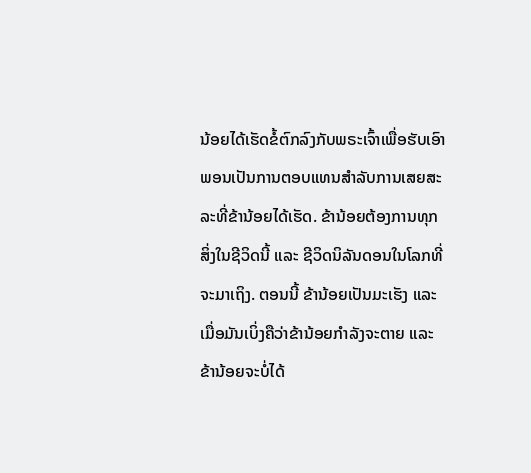ນ້ອຍໄດ້ເຮັດຂໍ້ຕົກລົງກັບພຣະເຈົ້າເພື່ອຮັບເອົາພອນເປັນການຕອບແທນສຳລັບການເສຍສະລະທີ່ຂ້ານ້ອຍໄດ້ເຮັດ. ຂ້ານ້ອຍຕ້ອງການທຸກສິ່ງໃນຊີວິດນີ້ ແລະ ຊີວິດນິລັນດອນໃນໂລກທີ່ຈະມາເຖິງ. ຕອນນີ້ ຂ້ານ້ອຍເປັນມະເຮັງ ແລະ ເມື່ອມັນເບິ່ງຄືວ່າຂ້ານ້ອຍກຳລັງຈະຕາຍ ແລະ ຂ້ານ້ອຍຈະບໍ່ໄດ້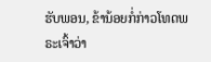ຮັບພອນ, ຂ້ານ້ອຍກໍ່ກ່າວໂທດພຣະເຈົ້າວ່າ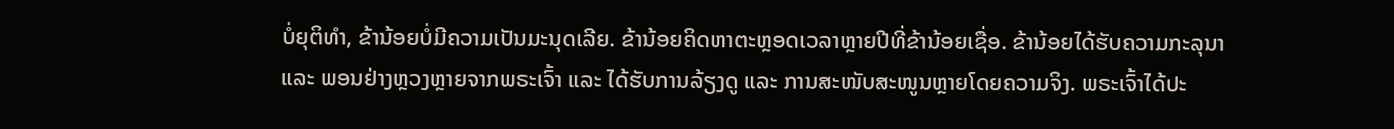ບໍ່ຍຸຕິທໍາ, ຂ້ານ້ອຍບໍ່ມີຄວາມເປັນມະນຸດເລີຍ. ຂ້ານ້ອຍຄິດຫາຕະຫຼອດເວລາຫຼາຍປີທີ່ຂ້ານ້ອຍເຊື່ອ. ຂ້ານ້ອຍໄດ້ຮັບຄວາມກະລຸນາ ແລະ ພອນຢ່າງຫຼວງຫຼາຍຈາກພຣະເຈົ້າ ແລະ ໄດ້ຮັບການລ້ຽງດູ ແລະ ການສະໜັບສະໜູນຫຼາຍໂດຍຄວາມຈິງ. ພຣະເຈົ້າໄດ້ປະ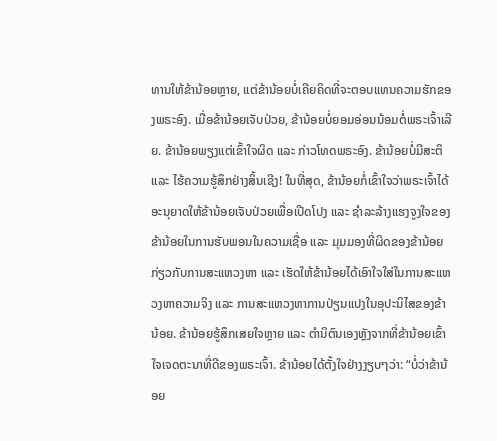ທານໃຫ້ຂ້ານ້ອຍຫຼາຍ, ແຕ່ຂ້ານ້ອຍບໍ່ເຄີຍຄິດທີ່ຈະຕອບແທນຄວາມຮັກຂອງພຣະອົງ. ເມື່ອຂ້ານ້ອຍເຈັບປ່ວຍ, ຂ້ານ້ອຍບໍ່ຍອມອ່ອນນ້ອມຕໍ່ພຣະເຈົ້າເລີຍ. ຂ້ານ້ອຍພຽງແຕ່ເຂົ້າໃຈຜິດ ແລະ ກ່າວໂທດພຣະອົງ. ຂ້ານ້ອຍບໍ່ມີສະຕິ ແລະ ໄຮ້ຄວາມຮູ້ສຶກຢ່າງສິ້ນເຊີງ! ໃນທີ່ສຸດ, ຂ້ານ້ອຍກໍ່ເຂົ້າໃຈວ່າພຣະເຈົ້າໄດ້ອະນຸຍາດໃຫ້ຂ້ານ້ອຍເຈັບປ່ວຍເພື່ອເປີດໂປງ ແລະ ຊໍາລະລ້າງແຮງຈູງໃຈຂອງຂ້ານ້ອຍໃນການຮັບພອນໃນຄວາມເຊື່ອ ແລະ ມຸມມອງທີ່ຜິດຂອງຂ້ານ້ອຍກ່ຽວກັບການສະແຫວງຫາ ແລະ ເຮັດໃຫ້ຂ້ານ້ອຍໄດ້ເອົາໃຈໃສ່ໃນການສະແຫວງຫາຄວາມຈິງ ແລະ ການສະແຫວງຫາການປ່ຽນແປງໃນອຸປະນິໄສຂອງຂ້ານ້ອຍ. ຂ້ານ້ອຍຮູ້ສຶກເສຍໃຈຫຼາຍ ແລະ ຕໍານິຕົນເອງຫຼັງຈາກທີ່ຂ້ານ້ອຍເຂົ້າໃຈເຈດຕະນາທີ່ດີຂອງພຣະເຈົ້າ. ຂ້ານ້ອຍໄດ້ຕັ້ງໃຈຢ່າງງຽບໆວ່າ: “ບໍ່ວ່າຂ້ານ້ອຍ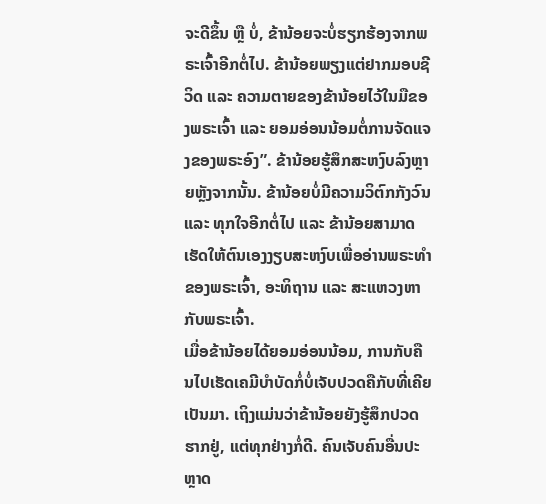ຈະດີຂຶ້ນ ຫຼື ບໍ່, ຂ້ານ້ອຍຈະບໍ່ຮຽກຮ້ອງຈາກພຣະເຈົ້າອີກຕໍ່ໄປ. ຂ້ານ້ອຍພຽງແຕ່ຢາກມອບຊີວິດ ແລະ ຄວາມຕາຍຂອງຂ້ານ້ອຍໄວ້ໃນມືຂອງພຣະເຈົ້າ ແລະ ຍອມອ່ອນນ້ອມຕໍ່ການຈັດແຈງຂອງພຣະອົງ”. ຂ້ານ້ອຍຮູ້ສຶກສະຫງົບລົງຫຼາຍຫຼັງຈາກນັ້ນ. ຂ້ານ້ອຍບໍ່ມີຄວາມວິຕົກກັງວົນ ແລະ ທຸກໃຈອີກຕໍ່ໄປ ແລະ ຂ້ານ້ອຍສາມາດເຮັດໃຫ້ຕົນເອງງຽບສະຫງົບເພື່ອອ່ານພຣະທຳຂອງພຣະເຈົ້າ, ອະທິຖານ ແລະ ສະແຫວງຫາກັບພຣະເຈົ້າ.
ເມື່ອຂ້ານ້ອຍໄດ້ຍອມອ່ອນນ້ອມ, ການກັບຄືນໄປເຮັດເຄມີບຳບັດກໍ່ບໍ່ເຈັບປວດຄືກັບທີ່ເຄີຍເປັນມາ. ເຖິງແມ່ນວ່າຂ້ານ້ອຍຍັງຮູ້ສຶກປວດຮາກຢູ່, ແຕ່ທຸກຢ່າງກໍ່ດີ. ຄົນເຈັບຄົນອື່ນປະຫຼາດ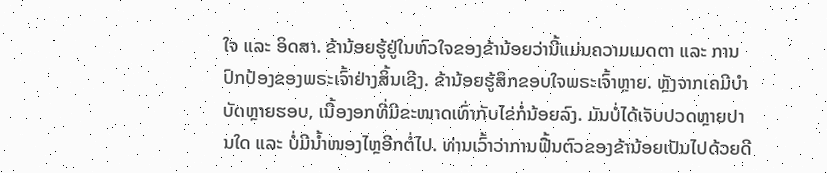ໃຈ ແລະ ອິດສາ. ຂ້ານ້ອຍຮູ້ຢູ່ໃນຫົວໃຈຂອງຂ້ານ້ອຍວ່ານີ້ແມ່ນຄວາມເມດຕາ ແລະ ການປົກປ້ອງຂອງພຣະເຈົ້າຢ່າງສິ້ນເຊີງ. ຂ້ານ້ອຍຮູ້ສຶກຂອບໃຈພຣະເຈົ້າຫຼາຍ. ຫຼັງຈາກເຄມີບຳບັດຫຼາຍຮອບ, ເນື້ອງອກທີ່ມີຂະໜາດເທົ່າກັບໄຂ່ກໍ່ນ້ອຍລົງ. ມັນບໍ່ໄດ້ເຈັບປວດຫຼາຍປານໃດ ແລະ ບໍ່ມີນໍ້າໜອງໄຫຼອີກຕໍ່ໄປ. ທ່ານເວົ້າວ່າການຟື້ນຕົວຂອງຂ້ານ້ອຍເປັນໄປດ້ວຍດີ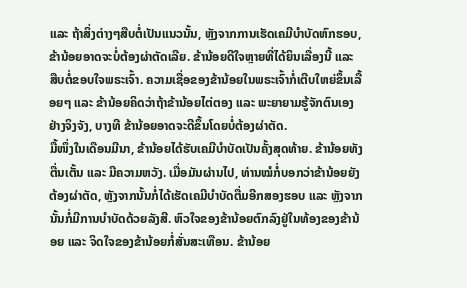ແລະ ຖ້າສິ່ງຕ່າງໆສືບຕໍ່ເປັນແນວນັ້ນ, ຫຼັງຈາກການເຮັດເຄມີບຳບັດຫົກຮອບ, ຂ້ານ້ອຍອາດຈະບໍ່ຕ້ອງຜ່າຕັດເລີຍ. ຂ້ານ້ອຍດີໃຈຫຼາຍທີ່ໄດ້ຍິນເລື່ອງນີ້ ແລະ ສືບຕໍ່ຂອບໃຈພຣະເຈົ້າ. ຄວາມເຊື່ອຂອງຂ້ານ້ອຍໃນພຣະເຈົ້າກໍ່ເຕີບໃຫຍ່ຂຶ້ນເລື້ອຍໆ ແລະ ຂ້ານ້ອຍຄິດວ່າຖ້າຂ້ານ້ອຍໄຕ່ຕອງ ແລະ ພະຍາຍາມຮູ້ຈັກຕົນເອງຢ່າງຈິງຈັງ, ບາງທີ ຂ້ານ້ອຍອາດຈະດີຂຶ້ນໂດຍບໍ່ຕ້ອງຜ່າຕັດ.
ມື້ໜຶ່ງໃນເດືອນມີນາ, ຂ້ານ້ອຍໄດ້ຮັບເຄມີບຳບັດເປັນຄັ້ງສຸດທ້າຍ. ຂ້ານ້ອຍທັງຕື່ນເຕັ້ນ ແລະ ມີຄວາມຫວັງ. ເມື່ອມັນຜ່ານໄປ, ທ່ານໝໍກໍ່ບອກວ່າຂ້ານ້ອຍຍັງຕ້ອງຜ່າຕັດ, ຫຼັງຈາກນັ້ນກໍ່ໄດ້ເຮັດເຄມີບຳບັດຕື່ມອີກສອງຮອບ ແລະ ຫຼັງຈາກນັ້ນກໍ່ມີການບຳບັດດ້ວຍລັງສີ. ຫົວໃຈຂອງຂ້ານ້ອຍຕົກລົງຢູ່ໃນທ້ອງຂອງຂ້ານ້ອຍ ແລະ ຈິດໃຈຂອງຂ້ານ້ອຍກໍ່ສັ່ນສະເທືອນ. ຂ້ານ້ອຍ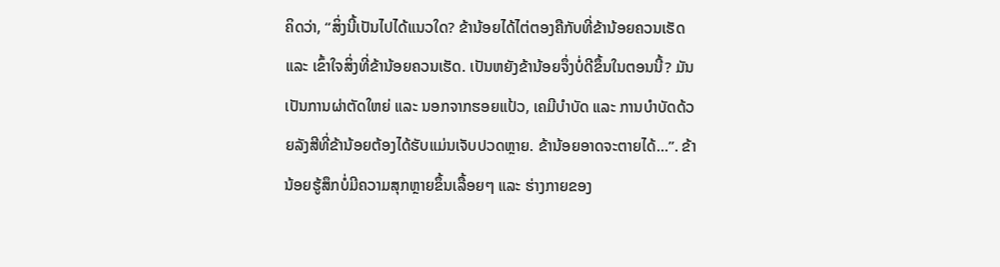ຄິດວ່າ, “ສິ່ງນີ້ເປັນໄປໄດ້ແນວໃດ? ຂ້ານ້ອຍໄດ້ໄຕ່ຕອງຄືກັບທີ່ຂ້ານ້ອຍຄວນເຮັດ ແລະ ເຂົ້າໃຈສິ່ງທີ່ຂ້ານ້ອຍຄວນເຮັດ. ເປັນຫຍັງຂ້ານ້ອຍຈຶ່ງບໍ່ດີຂຶ້ນໃນຕອນນີ້? ມັນເປັນການຜ່າຕັດໃຫຍ່ ແລະ ນອກຈາກຮອຍແປ້ວ, ເຄມີບຳບັດ ແລະ ການບຳບັດດ້ວຍລັງສີທີ່ຂ້ານ້ອຍຕ້ອງໄດ້ຮັບແມ່ນເຈັບປວດຫຼາຍ. ຂ້ານ້ອຍອາດຈະຕາຍໄດ້...”. ຂ້ານ້ອຍຮູ້ສຶກບໍ່ມີຄວາມສຸກຫຼາຍຂຶ້ນເລື້ອຍໆ ແລະ ຮ່າງກາຍຂອງ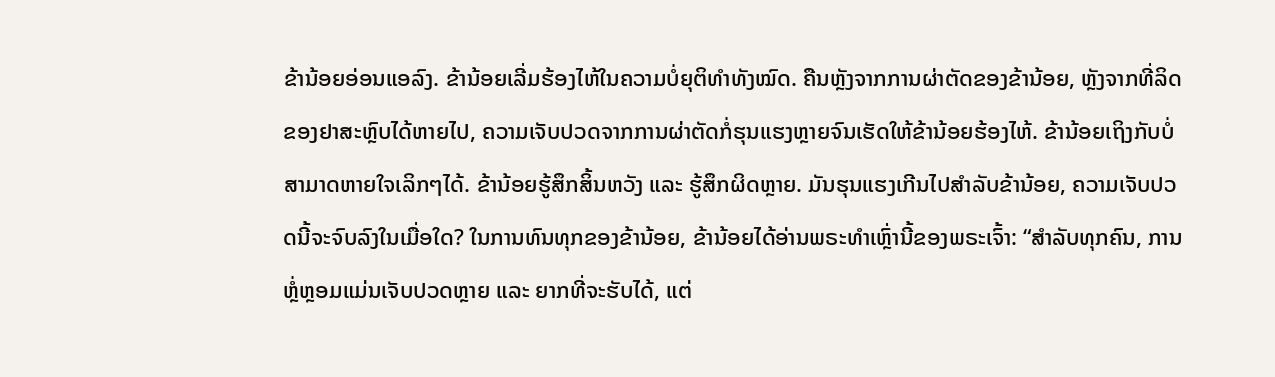ຂ້ານ້ອຍອ່ອນແອລົງ. ຂ້ານ້ອຍເລີ່ມຮ້ອງໄຫ້ໃນຄວາມບໍ່ຍຸຕິທຳທັງໝົດ. ຄືນຫຼັງຈາກການຜ່າຕັດຂອງຂ້ານ້ອຍ, ຫຼັງຈາກທີ່ລິດຂອງຢາສະຫຼົບໄດ້ຫາຍໄປ, ຄວາມເຈັບປວດຈາກການຜ່າຕັດກໍ່ຮຸນແຮງຫຼາຍຈົນເຮັດໃຫ້ຂ້ານ້ອຍຮ້ອງໄຫ້. ຂ້ານ້ອຍເຖິງກັບບໍ່ສາມາດຫາຍໃຈເລິກໆໄດ້. ຂ້ານ້ອຍຮູ້ສຶກສິ້ນຫວັງ ແລະ ຮູ້ສຶກຜິດຫຼາຍ. ມັນຮຸນແຮງເກີນໄປສໍາລັບຂ້ານ້ອຍ, ຄວາມເຈັບປວດນີ້ຈະຈົບລົງໃນເມື່ອໃດ? ໃນການທົນທຸກຂອງຂ້ານ້ອຍ, ຂ້ານ້ອຍໄດ້ອ່ານພຣະທຳເຫຼົ່ານີ້ຂອງພຣະເຈົ້າ: “ສຳລັບທຸກຄົນ, ການຫຼໍ່ຫຼອມແມ່ນເຈັບປວດຫຼາຍ ແລະ ຍາກທີ່ຈະຮັບໄດ້, ແຕ່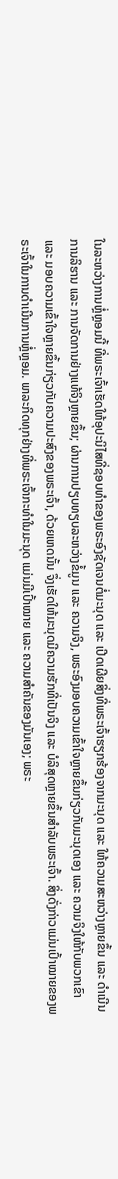ໃນລະຫວ່າງການຫຼໍ່ຫຼອມນີ້ ທີ່ພຣະເຈົ້າເຮັດໃຫ້ອຸປະນິໄສທີ່ຊອບທຳຂອງພຣະອົງຊັດເຈນຕໍ່ມະນຸດ ແລະ ເປີດເຜີຍສິ່ງທີ່ພຣະເຈົ້າຮຽກຮ້ອງຈາກມະນຸດ ແລະ ໃຫ້ຄວາມສະຫວ່າງຫຼາຍຂຶ້ນ ແລະ ດຳເນີນການລິຮານ ແລະ ການຈັດການຢ່າງແທ້ຈິງຫຼາຍຂຶ້ນ; ຜ່ານການປຽບທຽບລະຫວ່າງຂໍ້ມູນ ແລະ ຄວາມຈິງ, ພຣະອົງມອບຄວາມເຂົ້າໃຈຫຼາຍຂຶ້ນກ່ຽວກັບມະນຸດເອງ ແລະ ຄວາມຈິງໃຫ້ກັບພວກເຂົາ ແລະ ມອບຄວາມເຂົ້າໃຈຫຼາຍຂຶ້ນກ່ຽວກັບຄວາມປະສົງຂອງພຣະເຈົ້າ, ດ້ວຍເຫດນັ້ນ ຈຶ່ງເຮັດໃຫ້ມະນຸດມີຄວາມຮັກທີ່ເປັນຈິງ ແລະ ບໍລິສຸດຫຼາຍຂຶ້ນສໍາລັບພຣະເຈົ້າ. ສິ່ງດັ່ງກ່າວແມ່ນເປົ້າໝາຍຂອງພຣະເຈົ້າໃນການດໍາເນີນການຫຼໍ່ຫຼອມ. ພາລະກິດທຸກຢ່າງທີ່ພຣະເຈົ້າກະທຳໃນມະນຸດ ແມ່ນມີເປົ້າໝາຍ ແລະ ຄວາມສຳຄັນຂອງມັນເອງ; ພຣະ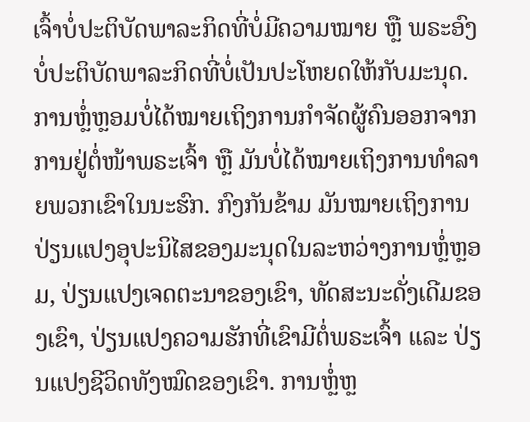ເຈົ້າບໍ່ປະຕິບັດພາລະກິດທີ່ບໍ່ມີຄວາມໝາຍ ຫຼື ພຣະອົງບໍ່ປະຕິບັດພາລະກິດທີ່ບໍ່ເປັນປະໂຫຍດໃຫ້ກັບມະນຸດ. ການຫຼໍ່ຫຼອມບໍ່ໄດ້ໝາຍເຖິງການກຳຈັດຜູ້ຄົນອອກຈາກການຢູ່ຕໍ່ໜ້າພຣະເຈົ້າ ຫຼື ມັນບໍ່ໄດ້ໝາຍເຖິງການທຳລາຍພວກເຂົາໃນນະຮົກ. ກົງກັນຂ້າມ ມັນໝາຍເຖິງການປ່ຽນແປງອຸປະນິໄສຂອງມະນຸດໃນລະຫວ່າງການຫຼໍ່ຫຼອມ, ປ່ຽນແປງເຈດຕະນາຂອງເຂົາ, ທັດສະນະດັ່ງເດີມຂອງເຂົາ, ປ່ຽນແປງຄວາມຮັກທີ່ເຂົາມີຕໍ່ພຣະເຈົ້າ ແລະ ປ່ຽນແປງຊີວິດທັງໝົດຂອງເຂົາ. ການຫຼໍ່ຫຼ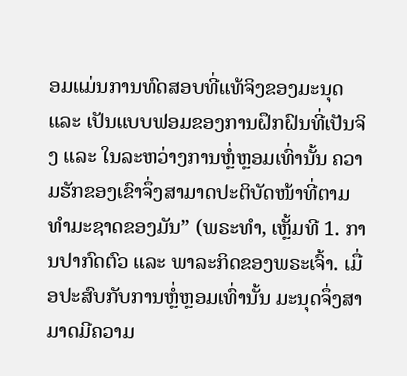ອມແມ່ນການທົດສອບທີ່ແທ້ຈິງຂອງມະນຸດ ແລະ ເປັນແບບຟອມຂອງການຝຶກຝົນທີ່ເປັນຈິງ ແລະ ໃນລະຫວ່າງການຫຼໍ່ຫຼອມເທົ່ານັ້ນ ຄວາມຮັກຂອງເຂົາຈຶ່ງສາມາດປະຕິບັດໜ້າທີ່ຕາມທຳມະຊາດຂອງມັນ” (ພຣະທຳ, ເຫຼັ້ມທີ 1. ການປາກົດຕົວ ແລະ ພາລະກິດຂອງພຣະເຈົ້າ. ເມື່ອປະສົບກັບການຫຼໍ່ຫຼອມເທົ່ານັ້ນ ມະນຸດຈຶ່ງສາມາດມີຄວາມ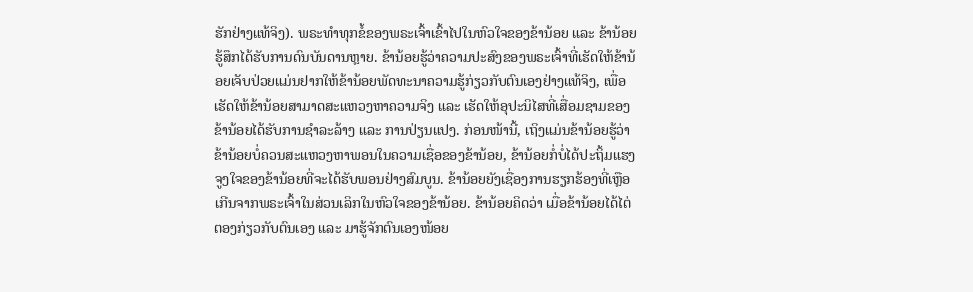ຮັກຢ່າງແທ້ຈິງ). ພຣະທຳທຸກຂໍ້ຂອງພຣະເຈົ້າເຂົ້າໄປໃນຫົວໃຈຂອງຂ້ານ້ອຍ ແລະ ຂ້ານ້ອຍຮູ້ສຶກໄດ້ຮັບການດົນບັນດານຫຼາຍ. ຂ້ານ້ອຍຮູ້ວ່າຄວາມປະສົງຂອງພຣະເຈົ້າທີ່ເຮັດໃຫ້ຂ້ານ້ອຍເຈັບປ່ວຍແມ່ນຢາກໃຫ້ຂ້ານ້ອຍພັດທະນາຄວາມຮູ້ກ່ຽວກັບຕົນເອງຢ່າງແທ້ຈິງ, ເພື່ອເຮັດໃຫ້ຂ້ານ້ອຍສາມາດສະແຫວງຫາຄວາມຈິງ ແລະ ເຮັດໃຫ້ອຸປະນິໄສທີ່ເສື່ອມຊາມຂອງຂ້ານ້ອຍໄດ້ຮັບການຊໍາລະລ້າງ ແລະ ການປ່ຽນແປງ. ກ່ອນໜ້ານີ້, ເຖິງແມ່ນຂ້ານ້ອຍຮູ້ວ່າຂ້ານ້ອຍບໍ່ຄວນສະແຫວງຫາພອນໃນຄວາມເຊື່ອຂອງຂ້ານ້ອຍ, ຂ້ານ້ອຍກໍ່ບໍ່ໄດ້ປະຖິ້ມແຮງຈູງໃຈຂອງຂ້ານ້ອຍທີ່ຈະໄດ້ຮັບພອນຢ່າງສົມບູນ. ຂ້ານ້ອຍຍັງເຊື່ອງການຮຽກຮ້ອງທີ່ເຫຼືອເກີນຈາກພຣະເຈົ້າໃນສ່ວນເລິກໃນຫົວໃຈຂອງຂ້ານ້ອຍ. ຂ້ານ້ອຍຄິດວ່າ ເມື່ອຂ້ານ້ອຍໄດ້ໄຕ່ຕອງກ່ຽວກັບຕົນເອງ ແລະ ມາຮູ້ຈັກຕົນເອງໜ້ອຍ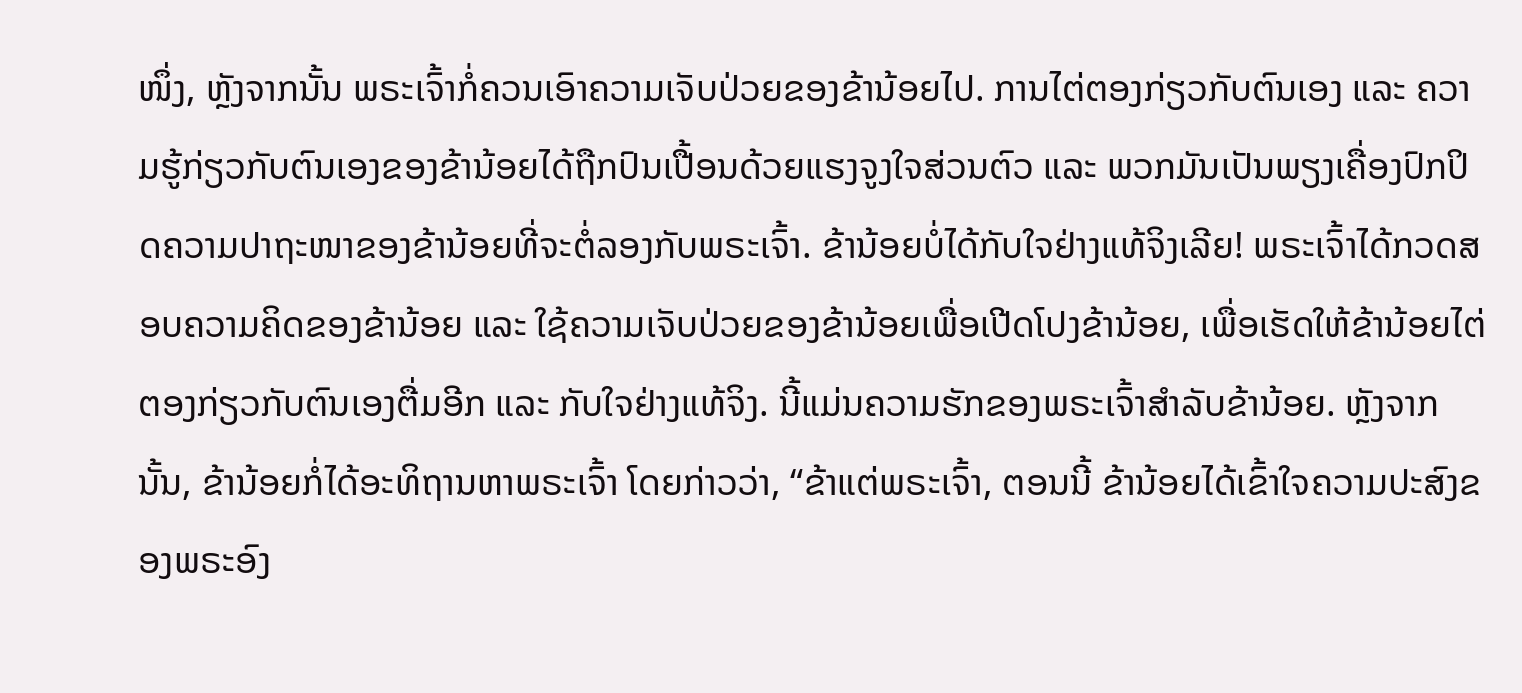ໜຶ່ງ, ຫຼັງຈາກນັ້ນ ພຣະເຈົ້າກໍ່ຄວນເອົາຄວາມເຈັບປ່ວຍຂອງຂ້ານ້ອຍໄປ. ການໄຕ່ຕອງກ່ຽວກັບຕົນເອງ ແລະ ຄວາມຮູ້ກ່ຽວກັບຕົນເອງຂອງຂ້ານ້ອຍໄດ້ຖືກປົນເປື້ອນດ້ວຍແຮງຈູງໃຈສ່ວນຕົວ ແລະ ພວກມັນເປັນພຽງເຄື່ອງປົກປິດຄວາມປາຖະໜາຂອງຂ້ານ້ອຍທີ່ຈະຕໍ່ລອງກັບພຣະເຈົ້າ. ຂ້ານ້ອຍບໍ່ໄດ້ກັບໃຈຢ່າງແທ້ຈິງເລີຍ! ພຣະເຈົ້າໄດ້ກວດສອບຄວາມຄິດຂອງຂ້ານ້ອຍ ແລະ ໃຊ້ຄວາມເຈັບປ່ວຍຂອງຂ້ານ້ອຍເພື່ອເປີດໂປງຂ້ານ້ອຍ, ເພື່ອເຮັດໃຫ້ຂ້ານ້ອຍໄຕ່ຕອງກ່ຽວກັບຕົນເອງຕື່ມອີກ ແລະ ກັບໃຈຢ່າງແທ້ຈິງ. ນີ້ແມ່ນຄວາມຮັກຂອງພຣະເຈົ້າສຳລັບຂ້ານ້ອຍ. ຫຼັງຈາກນັ້ນ, ຂ້ານ້ອຍກໍ່ໄດ້ອະທິຖານຫາພຣະເຈົ້າ ໂດຍກ່າວວ່າ, “ຂ້າແຕ່ພຣະເຈົ້າ, ຕອນນີ້ ຂ້ານ້ອຍໄດ້ເຂົ້າໃຈຄວາມປະສົງຂອງພຣະອົງ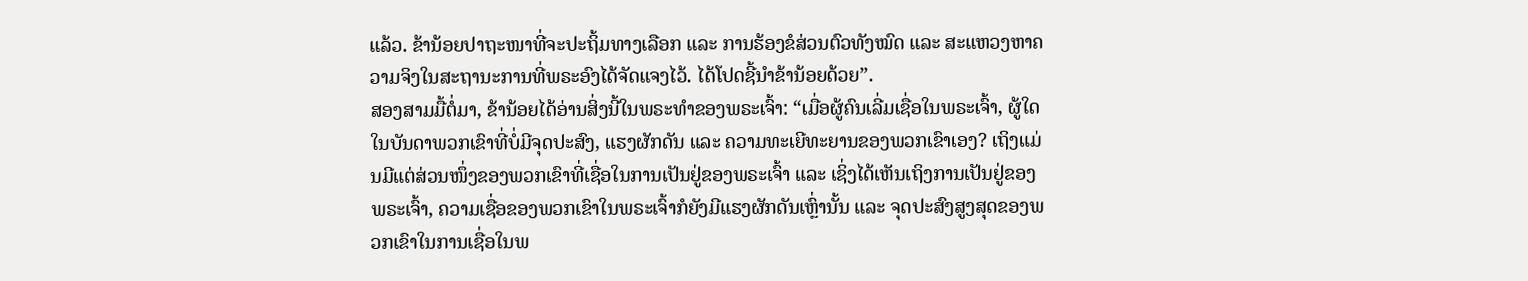ແລ້ວ. ຂ້ານ້ອຍປາຖະໜາທີ່ຈະປະຖິ້ມທາງເລືອກ ແລະ ການຮ້ອງຂໍສ່ວນຕົວທັງໝົດ ແລະ ສະແຫວງຫາຄວາມຈິງໃນສະຖານະການທີ່ພຣະອົງໄດ້ຈັດແຈງໄວ້. ໄດ້ໂປດຊີ້ນໍາຂ້ານ້ອຍດ້ວຍ”.
ສອງສາມມື້ຕໍ່ມາ, ຂ້ານ້ອຍໄດ້ອ່ານສິ່ງນີ້ໃນພຣະທຳຂອງພຣະເຈົ້າ: “ເມື່ອຜູ້ຄົນເລີ່ມເຊື່ອໃນພຣະເຈົ້າ, ຜູ້ໃດໃນບັນດາພວກເຂົາທີ່ບໍ່ມີຈຸດປະສົງ, ແຮງຜັກດັນ ແລະ ຄວາມທະເຍີທະຍານຂອງພວກເຂົາເອງ? ເຖິງແມ່ນມີແຕ່ສ່ວນໜຶ່ງຂອງພວກເຂົາທີ່ເຊື່ອໃນການເປັນຢູ່ຂອງພຣະເຈົ້າ ແລະ ເຊິ່ງໄດ້ເຫັນເຖິງການເປັນຢູ່ຂອງພຣະເຈົ້າ, ຄວາມເຊື່ອຂອງພວກເຂົາໃນພຣະເຈົ້າກໍຍັງມີແຮງຜັກດັນເຫຼົ່ານັ້ນ ແລະ ຈຸດປະສົງສູງສຸດຂອງພວກເຂົາໃນການເຊື່ອໃນພ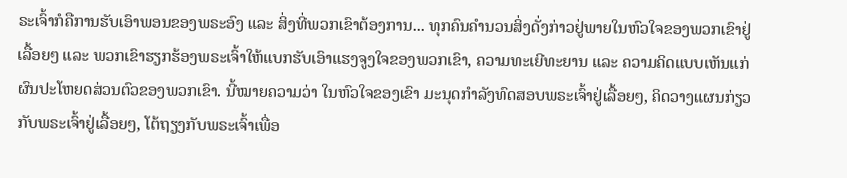ຣະເຈົ້າກໍຄືການຮັບເອົາພອນຂອງພຣະອົງ ແລະ ສິ່ງທີ່ພວກເຂົາຕ້ອງການ... ທຸກຄົນຄຳນວນສິ່ງດັ່ງກ່າວຢູ່ພາຍໃນຫົວໃຈຂອງພວກເຂົາຢູ່ເລື້ອຍໆ ແລະ ພວກເຂົາຮຽກຮ້ອງພຣະເຈົ້າໃຫ້ແບກຮັບເອົາແຮງຈູງໃຈຂອງພວກເຂົາ, ຄວາມທະເຍີທະຍານ ແລະ ຄວາມຄິດແບບເຫັນແກ່ຜົນປະໂຫຍດສ່ວນຕົວຂອງພວກເຂົາ. ນີ້ໝາຍຄວາມວ່າ ໃນຫົວໃຈຂອງເຂົາ ມະນຸດກຳລັງທົດສອບພຣະເຈົ້າຢູ່ເລື້ອຍໆ, ຄິດວາງແຜນກ່ຽວກັບພຣະເຈົ້າຢູ່ເລື້ອຍໆ, ໂຕ້ຖຽງກັບພຣະເຈົ້າເພື່ອ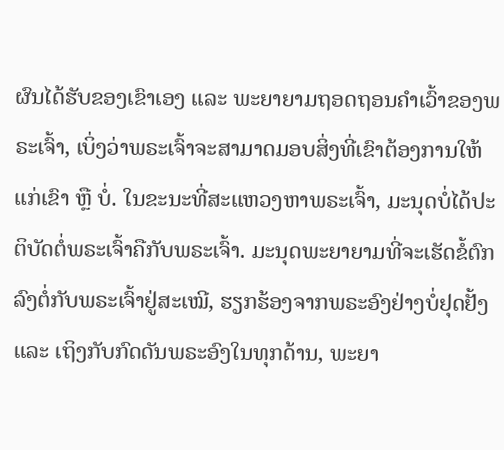ຜົນໄດ້ຮັບຂອງເຂົາເອງ ແລະ ພະຍາຍາມຖອດຖອນຄຳເວົ້າຂອງພຣະເຈົ້າ, ເບິ່ງວ່າພຣະເຈົ້າຈະສາມາດມອບສິ່ງທີ່ເຂົາຕ້ອງການໃຫ້ແກ່ເຂົາ ຫຼື ບໍ່. ໃນຂະນະທີ່ສະແຫວງຫາພຣະເຈົ້າ, ມະນຸດບໍ່ໄດ້ປະຕິບັດຕໍ່ພຣະເຈົ້າຄືກັບພຣະເຈົ້າ. ມະນຸດພະຍາຍາມທີ່ຈະເຮັດຂໍ້ຕົກລົງຕໍ່ກັບພຣະເຈົ້າຢູ່ສະເໝີ, ຮຽກຮ້ອງຈາກພຣະອົງຢ່າງບໍ່ຢຸດຢັ້ງ ແລະ ເຖິງກັບກົດດັນພຣະອົງໃນທຸກດ້ານ, ພະຍາ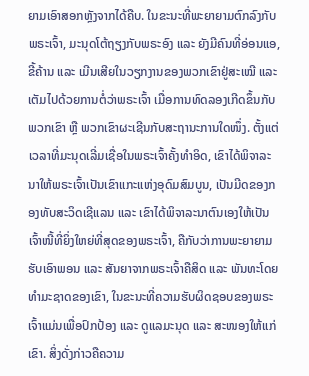ຍາມເອົາສອກຫຼັງຈາກໄດ້ຄືບ. ໃນຂະນະທີ່ພະຍາຍາມຕົກລົງກັບພຣະເຈົ້າ, ມະນຸດໂຕ້ຖຽງກັບພຣະອົງ ແລະ ຍັງມີຄົນທີ່ອ່ອນແອ, ຂີ້ຄ້ານ ແລະ ເມີນເສີຍໃນວຽກງານຂອງພວກເຂົາຢູ່ສະເໝີ ແລະ ເຕັມໄປດ້ວຍການຕໍ່ວ່າພຣະເຈົ້າ ເມື່ອການທົດລອງເກີດຂຶ້ນກັບພວກເຂົາ ຫຼື ພວກເຂົາຜະເຊີນກັບສະຖານະການໃດໜຶ່ງ. ຕັ້ງແຕ່ເວລາທີ່ມະນຸດເລີ່ມເຊື່ອໃນພຣະເຈົ້າຄັ້ງທຳອິດ, ເຂົາໄດ້ພິຈາລະນາໃຫ້ພຣະເຈົ້າເປັນເຂົາແກະແຫ່ງອຸດົມສົມບູນ, ເປັນມີດຂອງກອງທັບສະວິດເຊີແລນ ແລະ ເຂົາໄດ້ພິຈາລະນາຕົນເອງໃຫ້ເປັນເຈົ້າໜີ້ທີ່ຍິ່ງໃຫຍ່ທີ່ສຸດຂອງພຣະເຈົ້າ, ຄືກັບວ່າການພະຍາຍາມຮັບເອົາພອນ ແລະ ສັນຍາຈາກພຣະເຈົ້າຄືສິດ ແລະ ພັນທະໂດຍທຳມະຊາດຂອງເຂົາ, ໃນຂະນະທີ່ຄວາມຮັບຜິດຊອບຂອງພຣະເຈົ້າແມ່ນເພື່ອປົກປ້ອງ ແລະ ດູແລມະນຸດ ແລະ ສະໜອງໃຫ້ແກ່ເຂົາ. ສິ່ງດັ່ງກ່າວຄືຄວາມ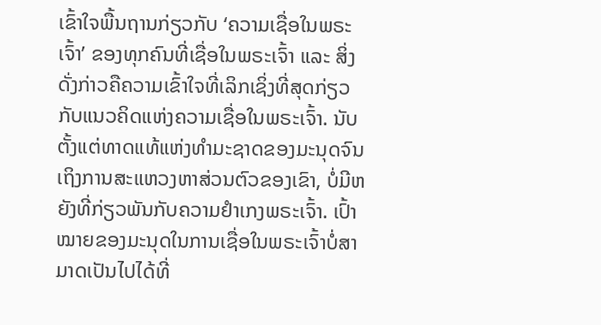ເຂົ້າໃຈພື້ນຖານກ່ຽວກັບ ‘ຄວາມເຊື່ອໃນພຣະເຈົ້າ’ ຂອງທຸກຄົນທີ່ເຊື່ອໃນພຣະເຈົ້າ ແລະ ສິ່ງດັ່ງກ່າວຄືຄວາມເຂົ້າໃຈທີ່ເລິກເຊິ່ງທີ່ສຸດກ່ຽວກັບແນວຄິດແຫ່ງຄວາມເຊື່ອໃນພຣະເຈົ້າ. ນັບຕັ້ງແຕ່ທາດແທ້ແຫ່ງທຳມະຊາດຂອງມະນຸດຈົນເຖິງການສະແຫວງຫາສ່ວນຕົວຂອງເຂົາ, ບໍ່ມີຫຍັງທີ່ກ່ຽວພັນກັບຄວາມຢຳເກງພຣະເຈົ້າ. ເປົ້າໝາຍຂອງມະນຸດໃນການເຊື່ອໃນພຣະເຈົ້າບໍ່ສາມາດເປັນໄປໄດ້ທີ່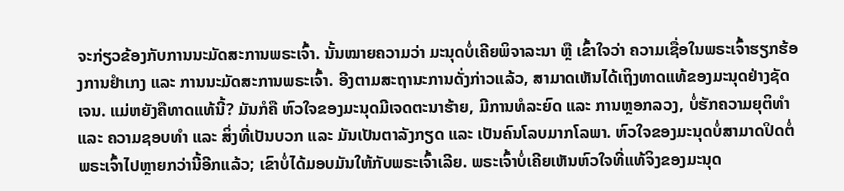ຈະກ່ຽວຂ້ອງກັບການນະມັດສະການພຣະເຈົ້າ. ນັ້ນໝາຍຄວາມວ່າ ມະນຸດບໍ່ເຄີຍພິຈາລະນາ ຫຼື ເຂົ້າໃຈວ່າ ຄວາມເຊື່ອໃນພຣະເຈົ້າຮຽກຮ້ອງການຢຳເກງ ແລະ ການນະມັດສະການພຣະເຈົ້າ. ອີງຕາມສະຖານະການດັ່ງກ່າວແລ້ວ, ສາມາດເຫັນໄດ້ເຖິງທາດແທ້ຂອງມະນຸດຢ່າງຊັດເຈນ. ແມ່ຫຍັງຄືທາດແທ້ນີ້? ມັນກໍຄື ຫົວໃຈຂອງມະນຸດມີເຈດຕະນາຮ້າຍ, ມີການທໍລະຍົດ ແລະ ການຫຼອກລວງ, ບໍ່ຮັກຄວາມຍຸຕິທຳ ແລະ ຄວາມຊອບທຳ ແລະ ສິ່ງທີ່ເປັນບວກ ແລະ ມັນເປັນຕາລັງກຽດ ແລະ ເປັນຄົນໂລບມາກໂລພາ. ຫົວໃຈຂອງມະນຸດບໍ່ສາມາດປິດຕໍ່ພຣະເຈົ້າໄປຫຼາຍກວ່ານີ້ອີກແລ້ວ; ເຂົາບໍ່ໄດ້ມອບມັນໃຫ້ກັບພຣະເຈົ້າເລີຍ. ພຣະເຈົ້າບໍ່ເຄີຍເຫັນຫົວໃຈທີ່ແທ້ຈິງຂອງມະນຸດ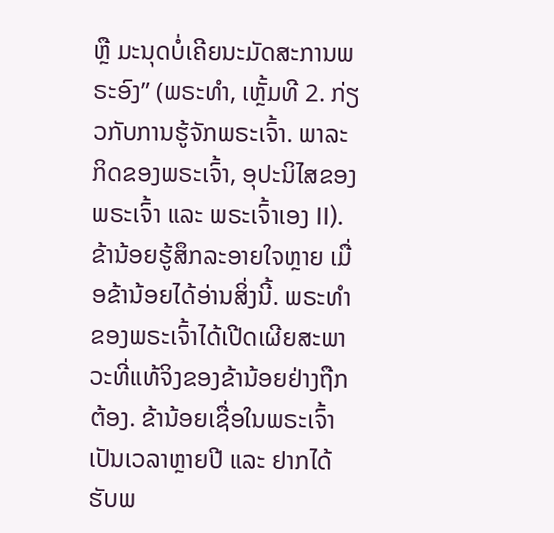ຫຼື ມະນຸດບໍ່ເຄີຍນະມັດສະການພຣະອົງ” (ພຣະທຳ, ເຫຼັ້ມທີ 2. ກ່ຽວກັບການຮູ້ຈັກພຣະເຈົ້າ. ພາລະກິດຂອງພຣະເຈົ້າ, ອຸປະນິໄສຂອງພຣະເຈົ້າ ແລະ ພຣະເຈົ້າເອງ II). ຂ້ານ້ອຍຮູ້ສຶກລະອາຍໃຈຫຼາຍ ເມື່ອຂ້ານ້ອຍໄດ້ອ່ານສິ່ງນີ້. ພຣະທຳຂອງພຣະເຈົ້າໄດ້ເປີດເຜີຍສະພາວະທີ່ແທ້ຈິງຂອງຂ້ານ້ອຍຢ່າງຖືກຕ້ອງ. ຂ້ານ້ອຍເຊື່ອໃນພຣະເຈົ້າເປັນເວລາຫຼາຍປີ ແລະ ຢາກໄດ້ຮັບພ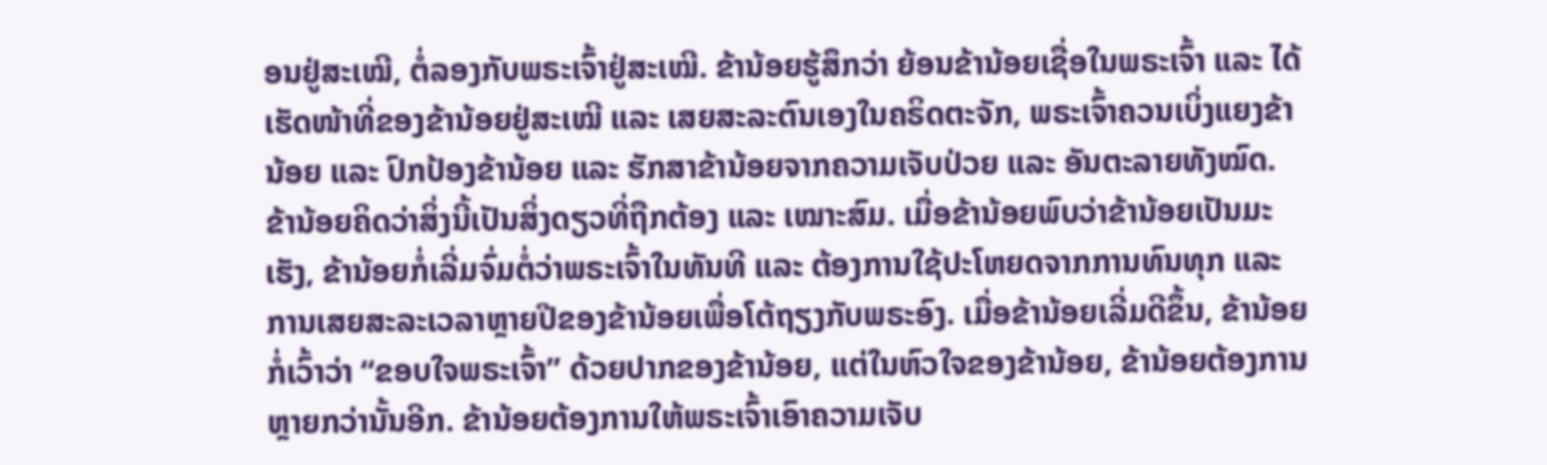ອນຢູ່ສະເໝີ, ຕໍ່ລອງກັບພຣະເຈົ້າຢູ່ສະເໝີ. ຂ້ານ້ອຍຮູ້ສຶກວ່າ ຍ້ອນຂ້ານ້ອຍເຊື່ອໃນພຣະເຈົ້າ ແລະ ໄດ້ເຮັດໜ້າທີ່ຂອງຂ້ານ້ອຍຢູ່ສະເໝີ ແລະ ເສຍສະລະຕົນເອງໃນຄຣິດຕະຈັກ, ພຣະເຈົ້າຄວນເບິ່ງແຍງຂ້ານ້ອຍ ແລະ ປົກປ້ອງຂ້ານ້ອຍ ແລະ ຮັກສາຂ້ານ້ອຍຈາກຄວາມເຈັບປ່ວຍ ແລະ ອັນຕະລາຍທັງໝົດ. ຂ້ານ້ອຍຄິດວ່າສິ່ງນີ້ເປັນສິ່ງດຽວທີ່ຖືກຕ້ອງ ແລະ ເໝາະສົມ. ເມື່ອຂ້ານ້ອຍພົບວ່າຂ້ານ້ອຍເປັນມະເຮັງ, ຂ້ານ້ອຍກໍ່ເລີ່ມຈົ່ມຕໍ່ວ່າພຣະເຈົ້າໃນທັນທີ ແລະ ຕ້ອງການໃຊ້ປະໂຫຍດຈາກການທົນທຸກ ແລະ ການເສຍສະລະເວລາຫຼາຍປີຂອງຂ້ານ້ອຍເພື່ອໂຕ້ຖຽງກັບພຣະອົງ. ເມື່ອຂ້ານ້ອຍເລີ່ມດີຂຶ້ນ, ຂ້ານ້ອຍກໍ່ເວົ້າວ່າ “ຂອບໃຈພຣະເຈົ້າ” ດ້ວຍປາກຂອງຂ້ານ້ອຍ, ແຕ່ໃນຫົວໃຈຂອງຂ້ານ້ອຍ, ຂ້ານ້ອຍຕ້ອງການຫຼາຍກວ່ານັ້ນອີກ. ຂ້ານ້ອຍຕ້ອງການໃຫ້ພຣະເຈົ້າເອົາຄວາມເຈັບ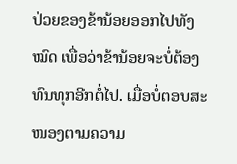ປ່ວຍຂອງຂ້ານ້ອຍອອກໄປທັງໝົດ ເພື່ອວ່າຂ້ານ້ອຍຈະບໍ່ຕ້ອງທົນທຸກອີກຕໍ່ໄປ. ເມື່ອບໍ່ຕອບສະໜອງຕາມຄວາມ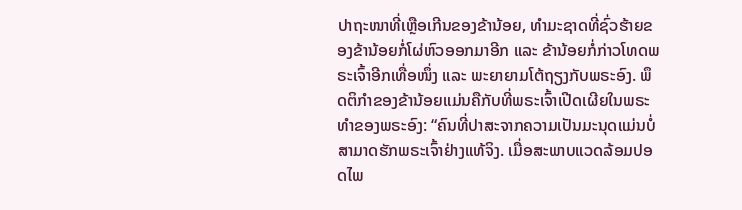ປາຖະໜາທີ່ເຫຼືອເກີນຂອງຂ້ານ້ອຍ, ທໍາມະຊາດທີ່ຊົ່ວຮ້າຍຂອງຂ້ານ້ອຍກໍ່ໂຜ່ຫົວອອກມາອີກ ແລະ ຂ້ານ້ອຍກໍ່ກ່າວໂທດພຣະເຈົ້າອີກເທື່ອໜຶ່ງ ແລະ ພະຍາຍາມໂຕ້ຖຽງກັບພຣະອົງ. ພຶດຕິກຳຂອງຂ້ານ້ອຍແມ່ນຄືກັບທີ່ພຣະເຈົ້າເປີດເຜີຍໃນພຣະທຳຂອງພຣະອົງ: “ຄົນທີ່ປາສະຈາກຄວາມເປັນມະນຸດແມ່ນບໍ່ສາມາດຮັກພຣະເຈົ້າຢ່າງແທ້ຈິງ. ເມື່ອສະພາບແວດລ້ອມປອດໄພ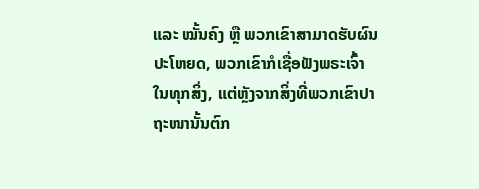ແລະ ໝັ້ນຄົງ ຫຼື ພວກເຂົາສາມາດຮັບຜົນປະໂຫຍດ, ພວກເຂົາກໍເຊື່ອຟັງພຣະເຈົ້າໃນທຸກສິ່ງ, ແຕ່ຫຼັງຈາກສິ່ງທີ່ພວກເຂົາປາຖະໜານັ້ນຕົກ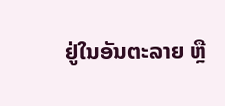ຢູ່ໃນອັນຕະລາຍ ຫຼື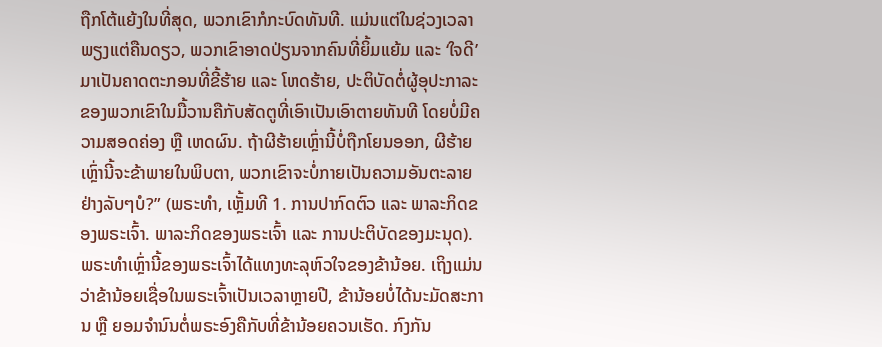ຖືກໂຕ້ແຍ້ງໃນທີ່ສຸດ, ພວກເຂົາກໍກະບົດທັນທີ. ແມ່ນແຕ່ໃນຊ່ວງເວລາພຽງແຕ່ຄືນດຽວ, ພວກເຂົາອາດປ່ຽນຈາກຄົນທີ່ຍິ້ມແຍ້ມ ແລະ ‘ໃຈດີ’ ມາເປັນຄາດຕະກອນທີ່ຂີ້ຮ້າຍ ແລະ ໂຫດຮ້າຍ, ປະຕິບັດຕໍ່ຜູ້ອຸປະກາລະຂອງພວກເຂົາໃນມື້ວານຄືກັບສັດຕູທີ່ເອົາເປັນເອົາຕາຍທັນທີ ໂດຍບໍ່ມີຄວາມສອດຄ່ອງ ຫຼື ເຫດຜົນ. ຖ້າຜີຮ້າຍເຫຼົ່ານີ້ບໍ່ຖືກໂຍນອອກ, ຜີຮ້າຍເຫຼົ່ານີ້ຈະຂ້າພາຍໃນພິບຕາ, ພວກເຂົາຈະບໍ່ກາຍເປັນຄວາມອັນຕະລາຍຢ່າງລັບໆບໍ?” (ພຣະທຳ, ເຫຼັ້ມທີ 1. ການປາກົດຕົວ ແລະ ພາລະກິດຂອງພຣະເຈົ້າ. ພາລະກິດຂອງພຣະເຈົ້າ ແລະ ການປະຕິບັດຂອງມະນຸດ). ພຣະທຳເຫຼົ່ານີ້ຂອງພຣະເຈົ້າໄດ້ແທງທະລຸຫົວໃຈຂອງຂ້ານ້ອຍ. ເຖິງແມ່ນວ່າຂ້ານ້ອຍເຊື່ອໃນພຣະເຈົ້າເປັນເວລາຫຼາຍປີ, ຂ້ານ້ອຍບໍ່ໄດ້ນະມັດສະການ ຫຼື ຍອມຈໍານົນຕໍ່ພຣະອົງຄືກັບທີ່ຂ້ານ້ອຍຄວນເຮັດ. ກົງກັນ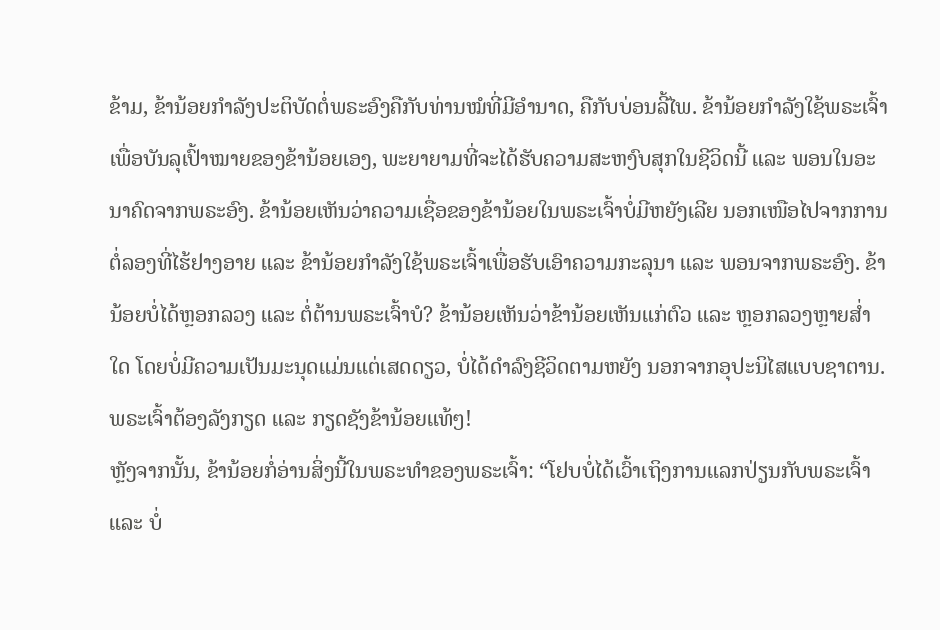ຂ້າມ, ຂ້ານ້ອຍກຳລັງປະຕິບັດຕໍ່ພຣະອົງຄືກັບທ່ານໝໍທີ່ມີອຳນາດ, ຄືກັບບ່ອນລີ້ໄພ. ຂ້ານ້ອຍກຳລັງໃຊ້ພຣະເຈົ້າເພື່ອບັນລຸເປົ້າໝາຍຂອງຂ້ານ້ອຍເອງ, ພະຍາຍາມທີ່ຈະໄດ້ຮັບຄວາມສະຫງົບສຸກໃນຊີວິດນີ້ ແລະ ພອນໃນອະນາຄົດຈາກພຣະອົງ. ຂ້ານ້ອຍເຫັນວ່າຄວາມເຊື່ອຂອງຂ້ານ້ອຍໃນພຣະເຈົ້າບໍ່ມີຫຍັງເລີຍ ນອກເໜືອໄປຈາກການຕໍ່ລອງທີ່ໄຮ້ຢາງອາຍ ແລະ ຂ້ານ້ອຍກຳລັງໃຊ້ພຣະເຈົ້າເພື່ອຮັບເອົາຄວາມກະລຸນາ ແລະ ພອນຈາກພຣະອົງ. ຂ້ານ້ອຍບໍ່ໄດ້ຫຼອກລວງ ແລະ ຕໍ່ຕ້ານພຣະເຈົ້າບໍ? ຂ້ານ້ອຍເຫັນວ່າຂ້ານ້ອຍເຫັນແກ່ຕົວ ແລະ ຫຼອກລວງຫຼາຍສໍ່າໃດ ໂດຍບໍ່ມີຄວາມເປັນມະນຸດແມ່ນແຕ່ເສດດຽວ, ບໍ່ໄດ້ດໍາລົງຊີວິດຕາມຫຍັງ ນອກຈາກອຸປະນິໄສແບບຊາຕານ. ພຣະເຈົ້າຕ້ອງລັງກຽດ ແລະ ກຽດຊັງຂ້ານ້ອຍແທ້ໆ!
ຫຼັງຈາກນັ້ນ, ຂ້ານ້ອຍກໍ່ອ່ານສິ່ງນີ້ໃນພຣະທຳຂອງພຣະເຈົ້າ: “ໂຢບບໍ່ໄດ້ເວົ້າເຖິງການແລກປ່ຽນກັບພຣະເຈົ້າ ແລະ ບໍ່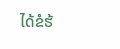ໄດ້ຂໍຮ້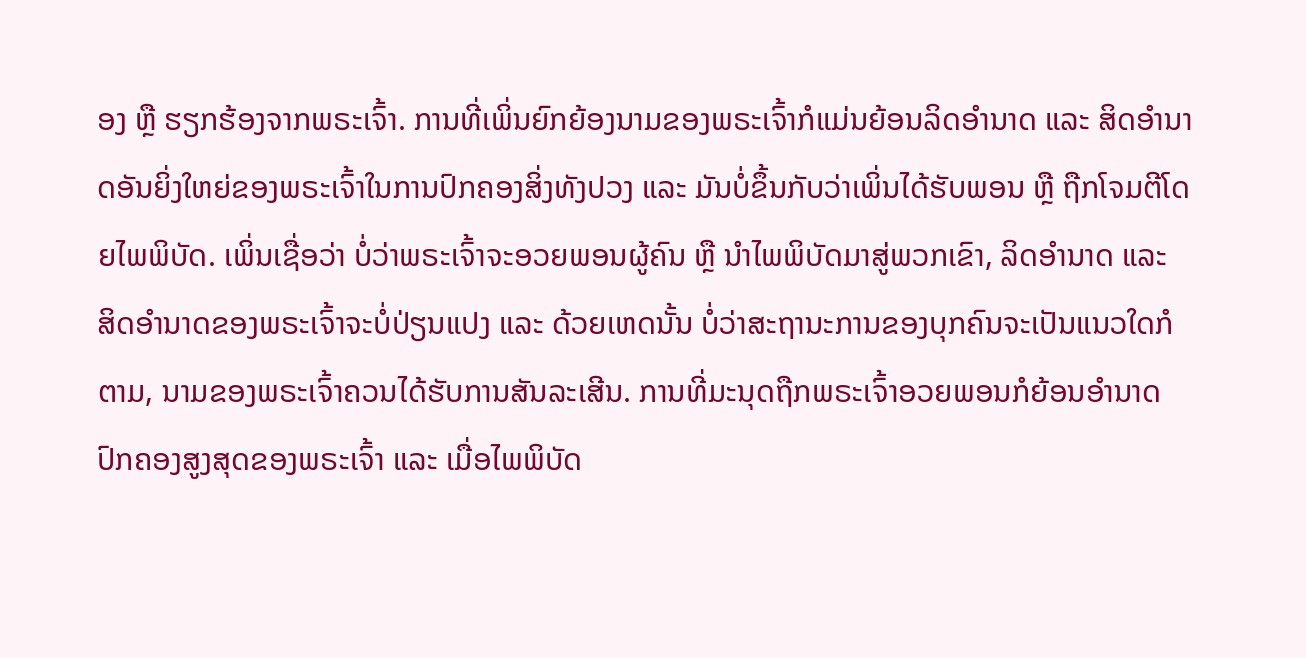ອງ ຫຼື ຮຽກຮ້ອງຈາກພຣະເຈົ້າ. ການທີ່ເພິ່ນຍົກຍ້ອງນາມຂອງພຣະເຈົ້າກໍແມ່ນຍ້ອນລິດອຳນາດ ແລະ ສິດອຳນາດອັນຍິ່ງໃຫຍ່ຂອງພຣະເຈົ້າໃນການປົກຄອງສິ່ງທັງປວງ ແລະ ມັນບໍ່ຂຶ້ນກັບວ່າເພິ່ນໄດ້ຮັບພອນ ຫຼື ຖືກໂຈມຕີໂດຍໄພພິບັດ. ເພິ່ນເຊື່ອວ່າ ບໍ່ວ່າພຣະເຈົ້າຈະອວຍພອນຜູ້ຄົນ ຫຼື ນໍາໄພພິບັດມາສູ່ພວກເຂົາ, ລິດອຳນາດ ແລະ ສິດອຳນາດຂອງພຣະເຈົ້າຈະບໍ່ປ່ຽນແປງ ແລະ ດ້ວຍເຫດນັ້ນ ບໍ່ວ່າສະຖານະການຂອງບຸກຄົນຈະເປັນແນວໃດກໍຕາມ, ນາມຂອງພຣະເຈົ້າຄວນໄດ້ຮັບການສັນລະເສີນ. ການທີ່ມະນຸດຖືກພຣະເຈົ້າອວຍພອນກໍຍ້ອນອຳນາດປົກຄອງສູງສຸດຂອງພຣະເຈົ້າ ແລະ ເມື່ອໄພພິບັດ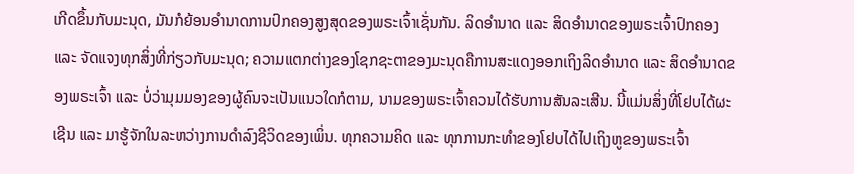ເກີດຂຶ້ນກັບມະນຸດ, ມັນກໍຍ້ອນອຳນາດການປົກຄອງສູງສຸດຂອງພຣະເຈົ້າເຊັ່ນກັນ. ລິດອຳນາດ ແລະ ສິດອຳນາດຂອງພຣະເຈົ້າປົກຄອງ ແລະ ຈັດແຈງທຸກສິ່ງທີ່ກ່ຽວກັບມະນຸດ; ຄວາມແຕກຕ່າງຂອງໂຊກຊະຕາຂອງມະນຸດຄືການສະແດງອອກເຖິງລິດອຳນາດ ແລະ ສິດອຳນາດຂອງພຣະເຈົ້າ ແລະ ບໍ່ວ່າມຸມມອງຂອງຜູ້ຄົນຈະເປັນແນວໃດກໍຕາມ, ນາມຂອງພຣະເຈົ້າຄວນໄດ້ຮັບການສັນລະເສີນ. ນີ້ແມ່ນສິ່ງທີ່ໂຢບໄດ້ຜະເຊີນ ແລະ ມາຮູ້ຈັກໃນລະຫວ່າງການດໍາລົງຊີວິດຂອງເພິ່ນ. ທຸກຄວາມຄິດ ແລະ ທຸກການກະທຳຂອງໂຢບໄດ້ໄປເຖິງຫູຂອງພຣະເຈົ້າ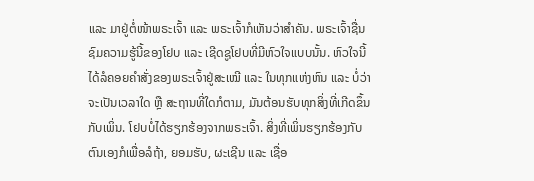ແລະ ມາຢູ່ຕໍ່ໜ້າພຣະເຈົ້າ ແລະ ພຣະເຈົ້າກໍເຫັນວ່າສຳຄັນ. ພຣະເຈົ້າຊື່ນຊົມຄວາມຮູ້ນີ້ຂອງໂຢບ ແລະ ເຊີດຊູໂຢບທີ່ມີຫົວໃຈແບບນັ້ນ. ຫົວໃຈນີ້ໄດ້ລໍຄອຍຄຳສັ່ງຂອງພຣະເຈົ້າຢູ່ສະເໝີ ແລະ ໃນທຸກແຫ່ງຫົນ ແລະ ບໍ່ວ່າຈະເປັນເວລາໃດ ຫຼື ສະຖານທີ່ໃດກໍຕາມ, ມັນຕ້ອນຮັບທຸກສິ່ງທີ່ເກີດຂຶ້ນກັບເພິ່ນ. ໂຢບບໍ່ໄດ້ຮຽກຮ້ອງຈາກພຣະເຈົ້າ. ສິ່ງທີ່ເພິ່ນຮຽກຮ້ອງກັບຕົນເອງກໍເພື່ອລໍຖ້າ, ຍອມຮັບ, ຜະເຊີນ ແລະ ເຊື່ອ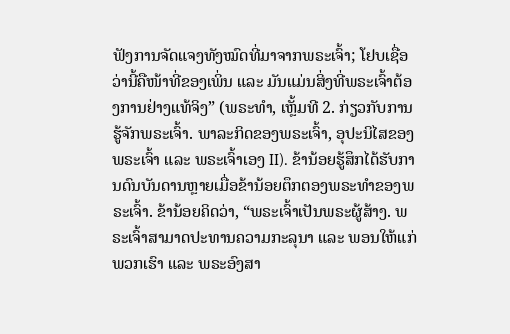ຟັງການຈັດແຈງທັງໝົດທີ່ມາຈາກພຣະເຈົ້າ; ໂຢບເຊື່ອວ່ານີ້ຄືໜ້າທີ່ຂອງເພິ່ນ ແລະ ມັນແມ່ນສິ່ງທີ່ພຣະເຈົ້າຕ້ອງການຢ່າງແທ້ຈິງ” (ພຣະທຳ, ເຫຼັ້ມທີ 2. ກ່ຽວກັບການຮູ້ຈັກພຣະເຈົ້າ. ພາລະກິດຂອງພຣະເຈົ້າ, ອຸປະນິໄສຂອງພຣະເຈົ້າ ແລະ ພຣະເຈົ້າເອງ II). ຂ້ານ້ອຍຮູ້ສຶກໄດ້ຮັບການດົນບັນດານຫຼາຍເມື່ອຂ້ານ້ອຍຕຶກຕອງພຣະທຳຂອງພຣະເຈົ້າ. ຂ້ານ້ອຍຄິດວ່າ, “ພຣະເຈົ້າເປັນພຣະຜູ້ສ້າງ. ພຣະເຈົ້າສາມາດປະທານຄວາມກະລຸນາ ແລະ ພອນໃຫ້ແກ່ພວກເຮົາ ແລະ ພຣະອົງສາ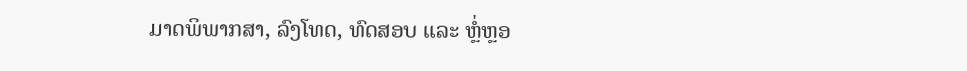ມາດພິພາກສາ, ລົງໂທດ, ທົດສອບ ແລະ ຫຼໍ່ຫຼອ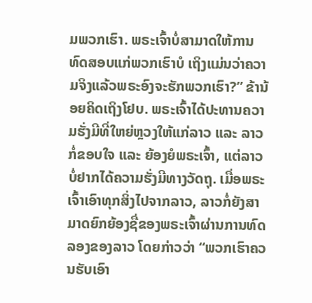ມພວກເຮົາ. ພຣະເຈົ້າບໍ່ສາມາດໃຫ້ການທົດສອບແກ່ພວກເຮົາບໍ ເຖິງແມ່ນວ່າຄວາມຈິງແລ້ວພຣະອົງຈະຮັກພວກເຮົາ?” ຂ້ານ້ອຍຄິດເຖິງໂຢບ. ພຣະເຈົ້າໄດ້ປະທານຄວາມຮັ່ງມີທີ່ໃຫຍ່ຫຼວງໃຫ້ແກ່ລາວ ແລະ ລາວກໍ່ຂອບໃຈ ແລະ ຍ້ອງຍໍພຣະເຈົ້າ, ແຕ່ລາວບໍ່ຢາກໄດ້ຄວາມຮັ່ງມີທາງວັດຖຸ. ເມື່ອພຣະເຈົ້າເອົາທຸກສິ່ງໄປຈາກລາວ, ລາວກໍ່ຍັງສາມາດຍົກຍ້ອງຊື່ຂອງພຣະເຈົ້າຜ່ານການທົດລອງຂອງລາວ ໂດຍກ່າວວ່າ “ພວກເຮົາຄວນຮັບເອົາ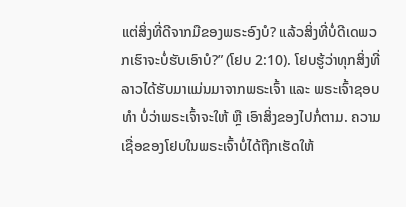ແຕ່ສິ່ງທີ່ດີຈາກມືຂອງພຣະອົງບໍ? ແລ້ວສິ່ງທີ່ບໍ່ດີເດພວກເຮົາຈະບໍ່ຮັບເອົາບໍ?” (ໂຢບ 2:10). ໂຢບຮູ້ວ່າທຸກສິ່ງທີ່ລາວໄດ້ຮັບມາແມ່ນມາຈາກພຣະເຈົ້າ ແລະ ພຣະເຈົ້າຊອບທໍາ ບໍ່ວ່າພຣະເຈົ້າຈະໃຫ້ ຫຼື ເອົາສິ່ງຂອງໄປກໍ່ຕາມ. ຄວາມເຊື່ອຂອງໂຢບໃນພຣະເຈົ້າບໍ່ໄດ້ຖືກເຮັດໃຫ້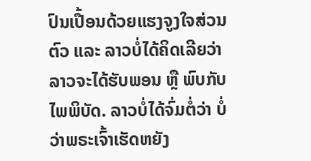ປົນເປື້ອນດ້ວຍແຮງຈູງໃຈສ່ວນຕົວ ແລະ ລາວບໍ່ໄດ້ຄິດເລີຍວ່າລາວຈະໄດ້ຮັບພອນ ຫຼື ພົບກັບໄພພິບັດ. ລາວບໍ່ໄດ້ຈົ່ມຕໍ່ວ່າ ບໍ່ວ່າພຣະເຈົ້າເຮັດຫຍັງ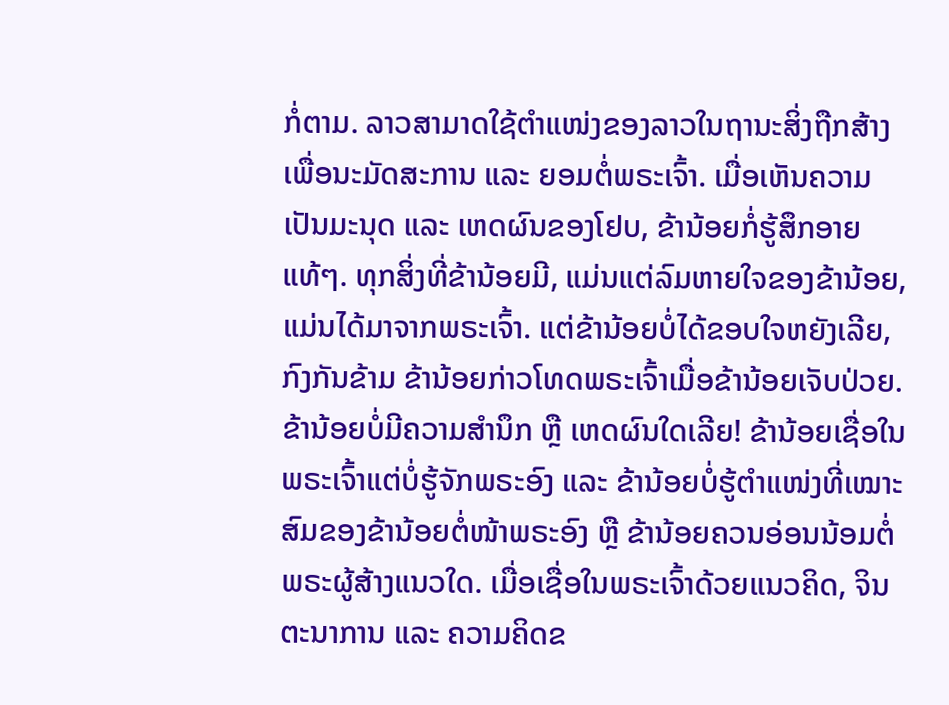ກໍ່ຕາມ. ລາວສາມາດໃຊ້ຕໍາແໜ່ງຂອງລາວໃນຖານະສິ່ງຖືກສ້າງເພື່ອນະມັດສະການ ແລະ ຍອມຕໍ່ພຣະເຈົ້າ. ເມື່ອເຫັນຄວາມເປັນມະນຸດ ແລະ ເຫດຜົນຂອງໂຢບ, ຂ້ານ້ອຍກໍ່ຮູ້ສຶກອາຍແທ້ໆ. ທຸກສິ່ງທີ່ຂ້ານ້ອຍມີ, ແມ່ນແຕ່ລົມຫາຍໃຈຂອງຂ້ານ້ອຍ, ແມ່ນໄດ້ມາຈາກພຣະເຈົ້າ. ແຕ່ຂ້ານ້ອຍບໍ່ໄດ້ຂອບໃຈຫຍັງເລີຍ, ກົງກັນຂ້າມ ຂ້ານ້ອຍກ່າວໂທດພຣະເຈົ້າເມື່ອຂ້ານ້ອຍເຈັບປ່ວຍ. ຂ້ານ້ອຍບໍ່ມີຄວາມສຳນຶກ ຫຼື ເຫດຜົນໃດເລີຍ! ຂ້ານ້ອຍເຊື່ອໃນພຣະເຈົ້າແຕ່ບໍ່ຮູ້ຈັກພຣະອົງ ແລະ ຂ້ານ້ອຍບໍ່ຮູ້ຕໍາແໜ່ງທີ່ເໝາະສົມຂອງຂ້ານ້ອຍຕໍ່ໜ້າພຣະອົງ ຫຼື ຂ້ານ້ອຍຄວນອ່ອນນ້ອມຕໍ່ພຣະຜູ້ສ້າງແນວໃດ. ເມື່ອເຊື່ອໃນພຣະເຈົ້າດ້ວຍແນວຄິດ, ຈິນຕະນາການ ແລະ ຄວາມຄິດຂ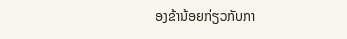ອງຂ້ານ້ອຍກ່ຽວກັບກາ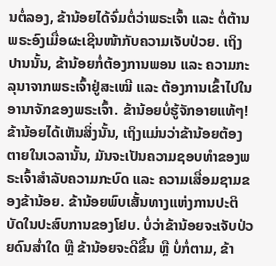ນຕໍ່ລອງ, ຂ້ານ້ອຍໄດ້ຈົ່ມຕໍ່ວ່າພຣະເຈົ້າ ແລະ ຕໍ່ຕ້ານພຣະອົງເມື່ອຜະເຊີນໜ້າກັບຄວາມເຈັບປ່ວຍ. ເຖິງປານນັ້ນ, ຂ້ານ້ອຍກໍ່ຕ້ອງການພອນ ແລະ ຄວາມກະລຸນາຈາກພຣະເຈົ້າຢູ່ສະເໝີ ແລະ ຕ້ອງການເຂົ້າໄປໃນອານາຈັກຂອງພຣະເຈົ້າ. ຂ້ານ້ອຍບໍ່ຮູ້ຈັກອາຍແທ້ໆ! ຂ້ານ້ອຍໄດ້ເຫັນສິ່ງນັ້ນ, ເຖິງແມ່ນວ່າຂ້ານ້ອຍຕ້ອງຕາຍໃນເວລານັ້ນ, ມັນຈະເປັນຄວາມຊອບທໍາຂອງພຣະເຈົ້າສໍາລັບຄວາມກະບົດ ແລະ ຄວາມເສື່ອມຊາມຂອງຂ້ານ້ອຍ. ຂ້ານ້ອຍພົບເສັ້ນທາງແຫ່ງການປະຕິບັດໃນປະສົບການຂອງໂຢບ. ບໍ່ວ່າຂ້ານ້ອຍຈະເຈັບປ່ວຍດົນສໍ່າໃດ ຫຼື ຂ້ານ້ອຍຈະດີຂຶ້ນ ຫຼື ບໍ່ກໍ່ຕາມ, ຂ້າ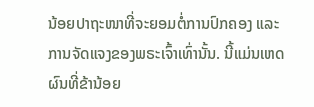ນ້ອຍປາຖະໜາທີ່ຈະຍອມຕໍ່ການປົກຄອງ ແລະ ການຈັດແຈງຂອງພຣະເຈົ້າເທົ່ານັ້ນ. ນີ້ແມ່ນເຫດຜົນທີ່ຂ້ານ້ອຍ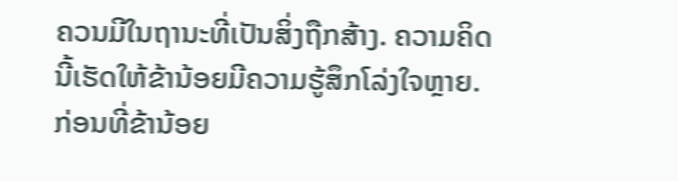ຄວນມີໃນຖານະທີ່ເປັນສິ່ງຖືກສ້າງ. ຄວາມຄິດນີ້ເຮັດໃຫ້ຂ້ານ້ອຍມີຄວາມຮູ້ສຶກໂລ່ງໃຈຫຼາຍ.
ກ່ອນທີ່ຂ້ານ້ອຍ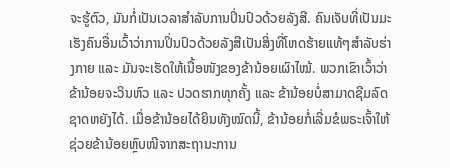ຈະຮູ້ຕົວ, ມັນກໍ່ເປັນເວລາສໍາລັບການປິ່ນປົວດ້ວຍລັງສີ. ຄົນເຈັບທີ່ເປັນມະເຮັງຄົນອື່ນເວົ້າວ່າການປິ່ນປົວດ້ວຍລັງສີເປັນສິ່ງທີ່ໂຫດຮ້າຍແທ້ໆສຳລັບຮ່າງກາຍ ແລະ ມັນຈະເຮັດໃຫ້ເນື້ອໜັງຂອງຂ້ານ້ອຍເຜົາໄໝ້. ພວກເຂົາເວົ້າວ່າຂ້ານ້ອຍຈະວິນຫົວ ແລະ ປວດຮາກທຸກຄັ້ງ ແລະ ຂ້ານ້ອຍບໍ່ສາມາດຊີມລົດຊາດຫຍັງໄດ້. ເມື່ອຂ້ານ້ອຍໄດ້ຍິນທັງໝົດນີ້, ຂ້ານ້ອຍກໍ່ເລີ່ມຂໍພຣະເຈົ້າໃຫ້ຊ່ວຍຂ້ານ້ອຍຫຼົບໜີຈາກສະຖານະການ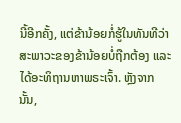ນີ້ອີກຄັ້ງ, ແຕ່ຂ້ານ້ອຍກໍ່ຮູ້ໃນທັນທີວ່າສະພາວະຂອງຂ້ານ້ອຍບໍ່ຖືກຕ້ອງ ແລະ ໄດ້ອະທິຖານຫາພຣະເຈົ້າ. ຫຼັງຈາກນັ້ນ,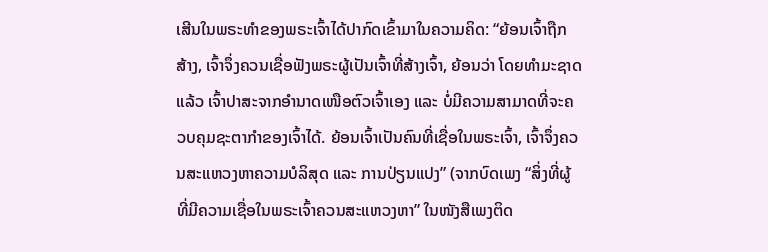ເສີນໃນພຣະທຳຂອງພຣະເຈົ້າໄດ້ປາກົດເຂົ້າມາໃນຄວາມຄິດ: “ຍ້ອນເຈົ້າຖືກສ້າງ, ເຈົ້າຈຶ່ງຄວນເຊື່ອຟັງພຣະຜູ້ເປັນເຈົ້າທີ່ສ້າງເຈົ້າ, ຍ້ອນວ່າ ໂດຍທຳມະຊາດແລ້ວ ເຈົ້າປາສະຈາກອຳນາດເໜືອຕົວເຈົ້າເອງ ແລະ ບໍ່ມີຄວາມສາມາດທີ່ຈະຄວບຄຸມຊະຕາກໍາຂອງເຈົ້າໄດ້. ຍ້ອນເຈົ້າເປັນຄົນທີ່ເຊື່ອໃນພຣະເຈົ້າ, ເຈົ້າຈຶ່ງຄວນສະແຫວງຫາຄວາມບໍລິສຸດ ແລະ ການປ່ຽນແປງ” (ຈາກບົດເພງ “ສິ່ງທີ່ຜູ້ທີ່ມີຄວາມເຊື່ອໃນພຣະເຈົ້າຄວນສະແຫວງຫາ” ໃນໜັງສືເພງຕິດ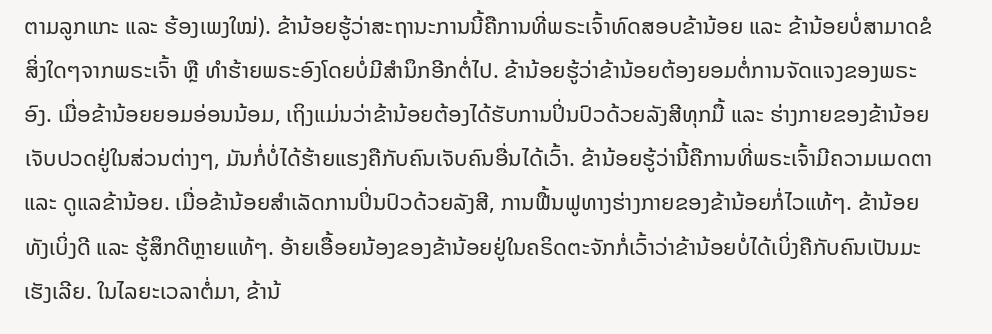ຕາມລູກແກະ ແລະ ຮ້ອງເພງໃໝ່). ຂ້ານ້ອຍຮູ້ວ່າສະຖານະການນີ້ຄືການທີ່ພຣະເຈົ້າທົດສອບຂ້ານ້ອຍ ແລະ ຂ້ານ້ອຍບໍ່ສາມາດຂໍສິ່ງໃດໆຈາກພຣະເຈົ້າ ຫຼື ທໍາຮ້າຍພຣະອົງໂດຍບໍ່ມີສຳນຶກອີກຕໍ່ໄປ. ຂ້ານ້ອຍຮູ້ວ່າຂ້ານ້ອຍຕ້ອງຍອມຕໍ່ການຈັດແຈງຂອງພຣະອົງ. ເມື່ອຂ້ານ້ອຍຍອມອ່ອນນ້ອມ, ເຖິງແມ່ນວ່າຂ້ານ້ອຍຕ້ອງໄດ້ຮັບການປິ່ນປົວດ້ວຍລັງສີທຸກມື້ ແລະ ຮ່າງກາຍຂອງຂ້ານ້ອຍເຈັບປວດຢູ່ໃນສ່ວນຕ່າງໆ, ມັນກໍ່ບໍ່ໄດ້ຮ້າຍແຮງຄືກັບຄົນເຈັບຄົນອື່ນໄດ້ເວົ້າ. ຂ້ານ້ອຍຮູ້ວ່ານີ້ຄືການທີ່ພຣະເຈົ້າມີຄວາມເມດຕາ ແລະ ດູແລຂ້ານ້ອຍ. ເມື່ອຂ້ານ້ອຍສຳເລັດການປິ່ນປົວດ້ວຍລັງສີ, ການຟື້ນຟູທາງຮ່າງກາຍຂອງຂ້ານ້ອຍກໍ່ໄວແທ້ໆ. ຂ້ານ້ອຍທັງເບິ່ງດີ ແລະ ຮູ້ສຶກດີຫຼາຍແທ້ໆ. ອ້າຍເອື້ອຍນ້ອງຂອງຂ້ານ້ອຍຢູ່ໃນຄຣິດຕະຈັກກໍ່ເວົ້າວ່າຂ້ານ້ອຍບໍ່ໄດ້ເບິ່ງຄືກັບຄົນເປັນມະເຮັງເລີຍ. ໃນໄລຍະເວລາຕໍ່ມາ, ຂ້ານ້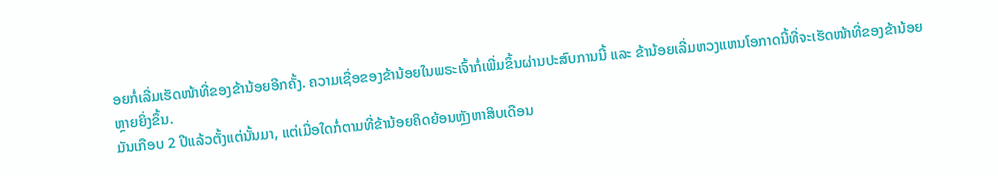ອຍກໍ່ເລີ່ມເຮັດໜ້າທີ່ຂອງຂ້ານ້ອຍອີກຄັ້ງ. ຄວາມເຊື່ອຂອງຂ້ານ້ອຍໃນພຣະເຈົ້າກໍ່ເພີ່ມຂຶ້ນຜ່ານປະສົບການນີ້ ແລະ ຂ້ານ້ອຍເລີ່ມຫວງແຫນໂອກາດນີ້ທີ່ຈະເຮັດໜ້າທີ່ຂອງຂ້ານ້ອຍຫຼາຍຍິ່ງຂຶ້ນ.
ມັນເກືອບ 2 ປີແລ້ວຕັ້ງແຕ່ນັ້ນມາ, ແຕ່ເມື່ອໃດກໍ່ຕາມທີ່ຂ້ານ້ອຍຄິດຍ້ອນຫຼັງຫາສິບເດືອນ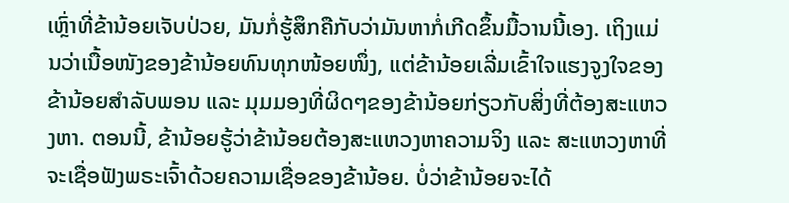ເຫຼົ່າທີ່ຂ້ານ້ອຍເຈັບປ່ວຍ, ມັນກໍ່ຮູ້ສຶກຄືກັບວ່າມັນຫາກໍ່ເກີດຂຶ້ນມື້ວານນີ້ເອງ. ເຖິງແມ່ນວ່າເນື້ອໜັງຂອງຂ້ານ້ອຍທົນທຸກໜ້ອຍໜຶ່ງ, ແຕ່ຂ້ານ້ອຍເລີ່ມເຂົ້າໃຈແຮງຈູງໃຈຂອງຂ້ານ້ອຍສໍາລັບພອນ ແລະ ມຸມມອງທີ່ຜິດໆຂອງຂ້ານ້ອຍກ່ຽວກັບສິ່ງທີ່ຕ້ອງສະແຫວງຫາ. ຕອນນີ້, ຂ້ານ້ອຍຮູ້ວ່າຂ້ານ້ອຍຕ້ອງສະແຫວງຫາຄວາມຈິງ ແລະ ສະແຫວງຫາທີ່ຈະເຊື່ອຟັງພຣະເຈົ້າດ້ວຍຄວາມເຊື່ອຂອງຂ້ານ້ອຍ. ບໍ່ວ່າຂ້ານ້ອຍຈະໄດ້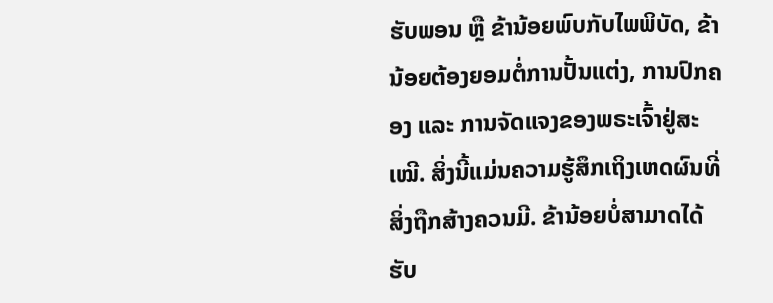ຮັບພອນ ຫຼື ຂ້ານ້ອຍພົບກັບໄພພິບັດ, ຂ້ານ້ອຍຕ້ອງຍອມຕໍ່ການປັ້ນແຕ່ງ, ການປົກຄອງ ແລະ ການຈັດແຈງຂອງພຣະເຈົ້າຢູ່ສະເໝີ. ສິ່ງນີ້ແມ່ນຄວາມຮູ້ສຶກເຖິງເຫດຜົນທີ່ສິ່ງຖືກສ້າງຄວນມີ. ຂ້ານ້ອຍບໍ່ສາມາດໄດ້ຮັບ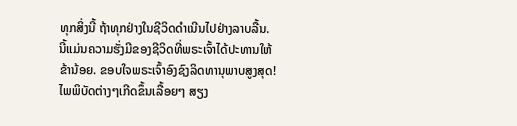ທຸກສິ່ງນີ້ ຖ້າທຸກຢ່າງໃນຊີວິດດຳເນີນໄປຢ່າງລາບລື້ນ. ນີ້ແມ່ນຄວາມຮັ່ງມີຂອງຊີວິດທີ່ພຣະເຈົ້າໄດ້ປະທານໃຫ້ຂ້ານ້ອຍ. ຂອບໃຈພຣະເຈົ້າອົງຊົງລິດທານຸພາບສູງສຸດ!
ໄພພິບັດຕ່າງໆເກີດຂຶ້ນເລື້ອຍໆ ສຽງ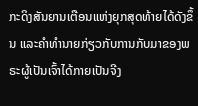ກະດິງສັນຍານເຕືອນແຫ່ງຍຸກສຸດທ້າຍໄດ້ດັງຂຶ້ນ ແລະຄໍາທໍານາຍກ່ຽວກັບການກັບມາຂອງພຣະຜູ້ເປັນເຈົ້າໄດ້ກາຍເປັນຈີງ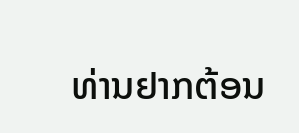ທ່ານຢາກຕ້ອນ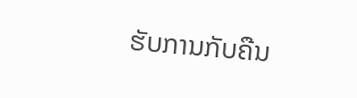ຮັບການກັບຄືນ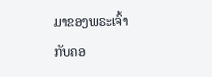ມາຂອງພຣະເຈົ້າກັບຄອ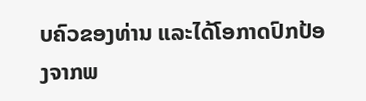ບຄົວຂອງທ່ານ ແລະໄດ້ໂອກາດປົກປ້ອງຈາກພ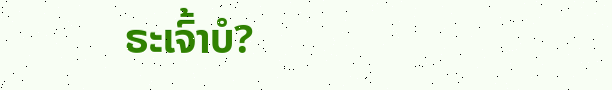ຣະເຈົ້າບໍ?